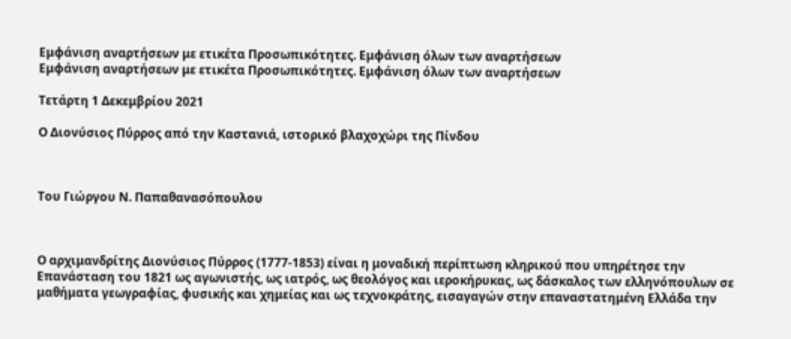Εμφάνιση αναρτήσεων με ετικέτα Προσωπικότητες. Εμφάνιση όλων των αναρτήσεων
Εμφάνιση αναρτήσεων με ετικέτα Προσωπικότητες. Εμφάνιση όλων των αναρτήσεων

Τετάρτη 1 Δεκεμβρίου 2021

Ο Διονύσιος Πύρρος από την Καστανιά, ιστορικό βλαχοχώρι της Πίνδου



Του Γιώργου Ν. Παπαθανασόπουλου



Ο αρχιμανδρίτης Διονύσιος Πύρρος (1777-1853) είναι η μοναδική περίπτωση κληρικού που υπηρέτησε την Επανάσταση του 1821 ως αγωνιστής, ως ιατρός, ως θεολόγος και ιεροκήρυκας, ως δάσκαλος των ελληνόπουλων σε μαθήματα γεωγραφίας, φυσικής και χημείας και ως τεχνοκράτης, εισαγαγών στην επαναστατημένη Ελλάδα την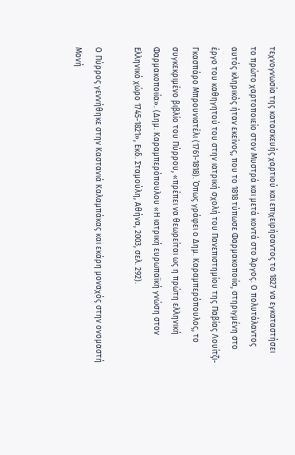τεχνογνωσία της κατασκευής χαρτιού και επιχειρήσαντος το 1827 να εγκαταστήσει το πρώτο χαρτοποιείο στον Μυστρά και μετά κοντά στο Άργος. Ο πολυτάλαντος αυτός κληρικός ήταν εκείνος, που το 1818 τύπωσε Φαρμακοποιία, στηριγμένη στο έργο του καθηγητού του στην ιατρική σχολή του Πανεπιστημίου της Παβίας Λουίτζι-Γκασπάρο Μπρουνιατέλι (1761-1818). Όπως γράφει ο Δημ. Καραμπερόπουλος, το συγκεκριμένο βιβλίο του Πύρρου, «πρέπει να θεωρείται ως η πρώτη ελληνική Φαρμακοποιία». (Δημ. Καραμπερόπουλου «Η ιατρική ευρωπαϊκή γνώση στον Ελληνικό χώρο 1745-1821», Εκδ. Σταμούλη, Αθήνα, 2003, σελ. 292).

Ο Πύρρος γεννήθηκε στην Καστανιά Καλαμπάκας και εκάρη μοναχός στην ονομαστή Μονή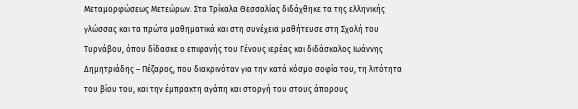Μεταμορφώσεως Μετεώρων. Στα Τρίκαλα Θεσσαλίας διδάχθηκε τα της ελληνικής γλώσσας και τα πρώτα μαθηματικά και στη συνέχεια μαθήτευσε στη Σχολή του Τυρνάβου, όπου δίδασκε ο επιφανής του Γένους ιερέας και διδάσκαλος Ιωάννης Δημητριάδης – Πέζαρος, που διακρινόταν για την κατά κόσμο σοφία του, τη λιτότητα του βίου του, και την έμπρακτη αγάπη και στοργή του στους άπορους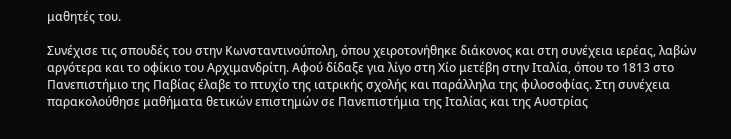μαθητές του.

Συνέχισε τις σπουδές του στην Κωνσταντινούπολη, όπου χειροτονήθηκε διάκονος και στη συνέχεια ιερέας, λαβών αργότερα και το οφίκιο του Αρχιμανδρίτη. Αφού δίδαξε για λίγο στη Χίο μετέβη στην Ιταλία, όπου το 1813 στο Πανεπιστήμιο της Παβίας έλαβε το πτυχίο της ιατρικής σχολής και παράλληλα της φιλοσοφίας. Στη συνέχεια παρακολούθησε μαθήματα θετικών επιστημών σε Πανεπιστήμια της Ιταλίας και της Αυστρίας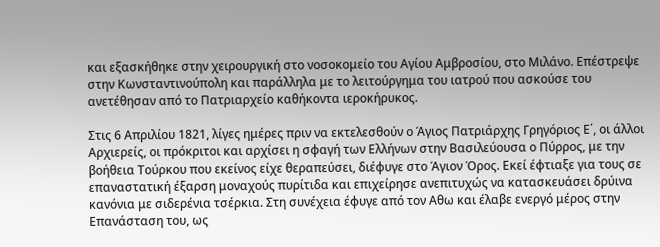και εξασκήθηκε στην χειρουργική στο νοσοκομείο του Αγίου Αμβροσίου, στο Μιλάνο. Επέστρεψε στην Κωνσταντινούπολη και παράλληλα με το λειτούργημα του ιατρού που ασκούσε του ανετέθησαν από το Πατριαρχείο καθήκοντα ιεροκήρυκος.

Στις 6 Απριλίου 1821, λίγες ημέρες πριν να εκτελεσθούν ο Άγιος Πατριάρχης Γρηγόριος Ε΄, οι άλλοι Αρχιερείς, οι πρόκριτοι και αρχίσει η σφαγή των Ελλήνων στην Βασιλεύουσα ο Πύρρος, με την βοήθεια Τούρκου που εκείνος είχε θεραπεύσει, διέφυγε στο Άγιον Όρος. Εκεί έφτιαξε για τους σε επαναστατική έξαρση μοναχούς πυρίτιδα και επιχείρησε ανεπιτυχώς να κατασκευάσει δρύινα κανόνια με σιδερένια τσέρκια. Στη συνέχεια έφυγε από τον Αθω και έλαβε ενεργό μέρος στην Επανάσταση του, ως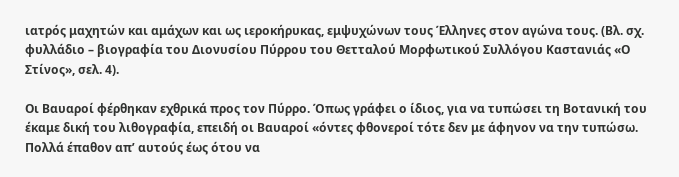ιατρός μαχητών και αμάχων και ως ιεροκήρυκας, εμψυχώνων τους Έλληνες στον αγώνα τους. (Βλ. σχ. φυλλάδιο – βιογραφία του Διονυσίου Πύρρου του Θετταλού Μορφωτικού Συλλόγου Καστανιάς «Ο Στίνος», σελ. 4).

Οι Βαυαροί φέρθηκαν εχθρικά προς τον Πύρρο. Όπως γράφει ο ίδιος, για να τυπώσει τη Βοτανική του έκαμε δική του λιθογραφία, επειδή οι Βαυαροί «όντες φθονεροί τότε δεν με άφηνον να την τυπώσω. Πολλά έπαθον απ’ αυτούς έως ότου να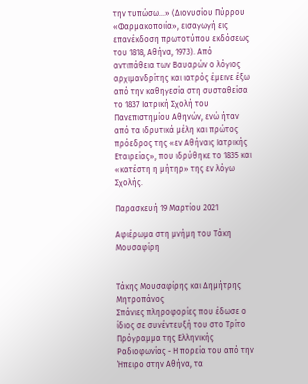την τυπώσω…» (Διονυσίου Πύρρου «Φαρμακοποιία», εισαγωγή εις επανέκδοση πρωτοτύπου εκδόσεως του 1818, Αθήνα, 1973). Από αντιπάθεια των Βαυαρών ο λόγιος αρχιμανδρίτης και ιατρός έμεινε έξω από την καθηγεσία στη συσταθείσα το 1837 Ιατρική Σχολή του Πανεπιστημίου Αθηνών, ενώ ήταν από τα ιδρυτικά μέλη και πρώτος πρόεδρος της «εν Αθήναις Ιατρικής Εταιρείας», που ιδρύθηκε το 1835 και «κατέστη η μήτηρ» της εν λόγω Σχολής.

Παρασκευή 19 Μαρτίου 2021

Αφιέρωμα στη μνήμη του Τάκη Μουσαφίρη


Τάκης Μουσαφίρης και Δημήτρης Μητροπάνος
Σπάνιες πληροφορίες που έδωσε ο ίδιος σε συνέντευξή του στο Τρίτο Πρόγραμμα της Ελληνικής Ραδιοφωνίας - Η πορεία του από την Ήπειρο στην Αθήνα, τα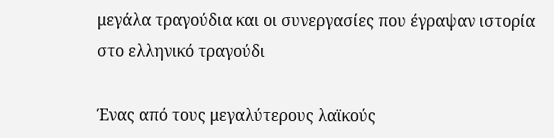μεγάλα τραγούδια και οι συνεργασίες που έγραψαν ιστορία στο ελληνικό τραγούδι

Ένας από τους μεγαλύτερους λαϊκούς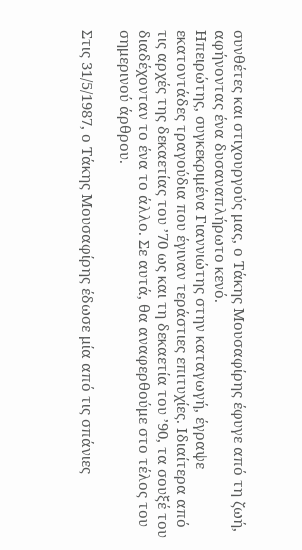συνθέτες και στιχουργούς μας, ο Τάκης Μουσαφίρης έφυγε από τη ζωή, αφήνοντας ένα δυσαναπλήρωτο κενό.
Ηπειρώτης, συγκεκριμένα Γιαννιώτης στην καταγωγή, έγραψε εκατοντάδες τραγούδια που έγιναν τεράστιες επιτυχίες. Ιδιαίτερα από τις αρχές της δεκαετίας του ’70 ως και τη δεκαετία του ’90, τα σουξέ του διαδέχονταν το ένα το άλλο. Σε αυτά, θα αναφερθούμε στο τέλος του σημερινού άρθρου.

Στις 31/5/1987, ο Τάκης Μουσαφίρης έδωσε μία από τις σπάνιες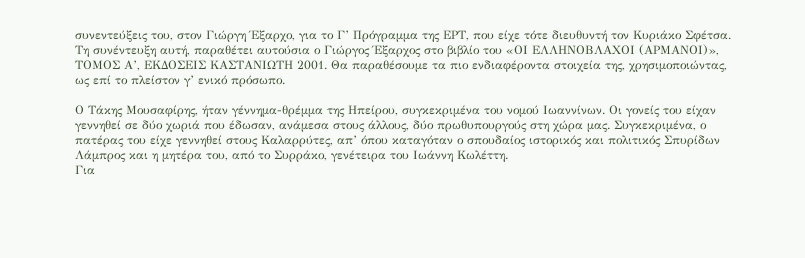συνεντεύξεις του, στον Γιώργη Έξαρχο, για το Γ’ Πρόγραμμα της ΕΡΤ, που είχε τότε διευθυντή τον Κυριάκο Σφέτσα.
Τη συνέντευξη αυτή, παραθέτει αυτούσια ο Γιώργος Έξαρχος στο βιβλίο του «ΟΙ ΕΛΛΗΝΟΒΛΑΧΟΙ (ΑΡΜΑΝΟΙ)», ΤΟΜΟΣ Α’, ΕΚΔΟΣΕΙΣ ΚΑΣΤΑΝΙΩΤΗ 2001. Θα παραθέσουμε τα πιο ενδιαφέροντα στοιχεία της, χρησιμοποιώντας, ως επί το πλείστον γ’ ενικό πρόσωπο.

Ο Τάκης Μουσαφίρης, ήταν γέννημα-θρέμμα της Ηπείρου, συγκεκριμένα του νομού Ιωαννίνων. Οι γονείς του είχαν γεννηθεί σε δύο χωριά που έδωσαν, ανάμεσα στους άλλους, δύο πρωθυπουργούς στη χώρα μας. Συγκεκριμένα, ο πατέρας του είχε γεννηθεί στους Καλαρρύτες, απ’ όπου καταγόταν ο σπουδαίος ιστορικός και πολιτικός Σπυρίδων Λάμπρος και η μητέρα του, από το Συρράκο, γενέτειρα του Ιωάννη Κωλέττη.
Για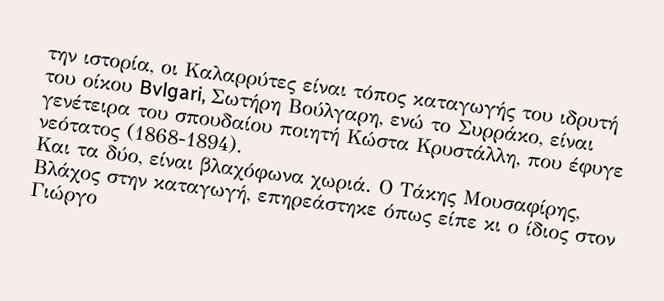την ιστορία, οι Καλαρρύτες είναι τόπος καταγωγής του ιδρυτή του οίκου Bvlgari, Σωτήρη Βούλγαρη, ενώ το Συρράκο, είναι γενέτειρα του σπουδαίου ποιητή Κώστα Κρυστάλλη, που έφυγε νεότατος (1868-1894).
Και τα δύο, είναι βλαχόφωνα χωριά. Ο Τάκης Μουσαφίρης, Βλάχος στην καταγωγή, επηρεάστηκε όπως είπε κι ο ίδιος στον Γιώργο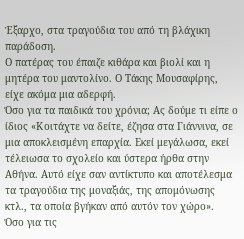Έξαρχο, στα τραγούδια του από τη βλάχικη παράδοση.
Ο πατέρας του έπαιζε κιθάρα και βιολί και η μητέρα του μαντολίνο. Ο Τάκης Μουσαφίρης, είχε ακόμα μια αδερφή.
Όσο για τα παιδικά του χρόνια; Ας δούμε τι είπε ο ίδιος «Κοιτάχτε να δείτε, έζησα στα Γιάννινα, σε μια αποκλεισμένη επαρχία. Εκεί μεγάλωσα, εκεί τέλειωσα το σχολείο και ύστερα ήρθα στην Αθήνα. Αυτό είχε σαν αντίκτυπο και αποτέλεσμα τα τραγούδια της μοναξιάς, της απομόνωσης κτλ., τα οποία βγήκαν από αυτόν τον χώρο».
Όσο για τις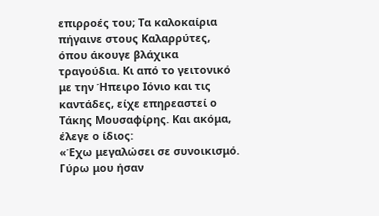επιρροές του; Τα καλοκαίρια πήγαινε στους Καλαρρύτες, όπου άκουγε βλάχικα τραγούδια. Κι από το γειτονικό με την Ήπειρο Ιόνιο και τις καντάδες, είχε επηρεαστεί ο Τάκης Μουσαφίρης. Και ακόμα, έλεγε ο ίδιος:
«Έχω μεγαλώσει σε συνοικισμό. Γύρω μου ήσαν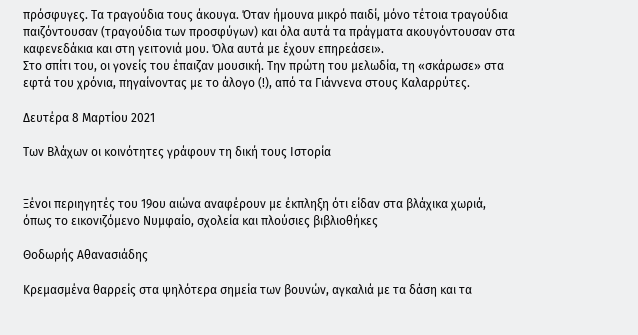πρόσφυγες. Τα τραγούδια τους άκουγα. Όταν ήμουνα μικρό παιδί, μόνο τέτοια τραγούδια παιζόντουσαν (τραγούδια των προσφύγων) και όλα αυτά τα πράγματα ακουγόντουσαν στα καφενεδάκια και στη γειτονιά μου. Όλα αυτά με έχουν επηρεάσει».
Στο σπίτι του, οι γονείς του έπαιζαν μουσική. Την πρώτη του μελωδία, τη «σκάρωσε» στα εφτά του χρόνια, πηγαίνοντας με το άλογο (!), από τα Γιάννενα στους Καλαρρύτες.

Δευτέρα 8 Μαρτίου 2021

Των Βλάχων οι κοινότητες γράφουν τη δική τους Ιστορία


Ξένοι περιηγητές του 19ου αιώνα αναφέρουν με έκπληξη ότι είδαν στα βλάχικα χωριά,
όπως το εικονιζόμενο Νυμφαίο, σχολεία και πλούσιες βιβλιοθήκες

Θοδωρής Αθανασιάδης

Κρεμασμένα θαρρείς στα ψηλότερα σημεία των βουνών, αγκαλιά με τα δάση και τα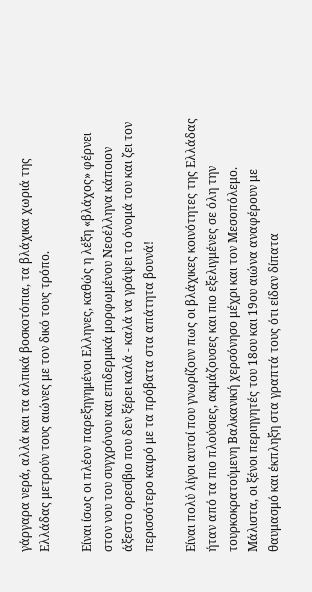γάργαρα νερά, αλλά και τα αλπικά βοσκοτόπια, τα βλάχικα χωριά της Ελλάδας μετρούν τους αιώνες με τον δικό τους τρόπο.

Είναι ίσως οι πλέον παρεξηγημένοι Ελληνες, καθώς η λέξη «βλάχος» φέρνει στον νου του συγχρόνου και επιδερμικά μορφωμένου Νεοέλληνα κάποιον άξεστο ορεσίβιο που δεν ξέρει καλά - καλά να γράψει το όνομά του και ζει τον περισσότερο καιρό με τα πρόβατα στα απάτητα βουνά!

Είναι πολύ λίγοι αυτοί που γνωρίζουν πως οι βλάχικες κοινότητες της Ελλάδας ήταν από τα πιο πλούσιες, ακμάζουσες και πιο εξελιγμένες σε όλη την τουρκοκρατούμενη Βαλκανική χερσόνησο μέχρι και τον Μεσοπόλεμο. Μάλιστα, οι ξένοι περιηγητές του 18ου και 19ου αιώνα αναφέρουν με θαυμασμό και έκπληξη στα γραπτά τους ότι είδαν δίπατα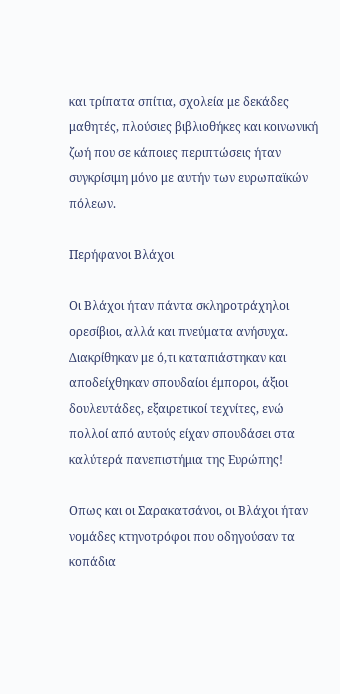και τρίπατα σπίτια, σχολεία με δεκάδες μαθητές, πλούσιες βιβλιοθήκες και κοινωνική ζωή που σε κάποιες περιπτώσεις ήταν συγκρίσιμη μόνο με αυτήν των ευρωπαϊκών πόλεων.

Περήφανοι Βλάχοι

Οι Βλάχοι ήταν πάντα σκληροτράχηλοι ορεσίβιοι, αλλά και πνεύματα ανήσυχα. Διακρίθηκαν με ό,τι καταπιάστηκαν και αποδείχθηκαν σπουδαίοι έμποροι, άξιοι δουλευτάδες, εξαιρετικοί τεχνίτες, ενώ πολλοί από αυτούς είχαν σπουδάσει στα καλύτερά πανεπιστήμια της Ευρώπης!

Οπως και οι Σαρακατσάνοι, οι Βλάχοι ήταν νομάδες κτηνοτρόφοι που οδηγούσαν τα κοπάδια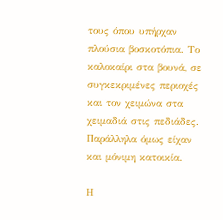τους όπου υπήρχαν πλούσια βοσκοτόπια. Το καλοκαίρι στα βουνά, σε συγκεκριμένες περιοχές και τον χειμώνα στα χειμαδιά στις πεδιάδες. Παράλληλα όμως είχαν και μόνιμη κατοικία.

Η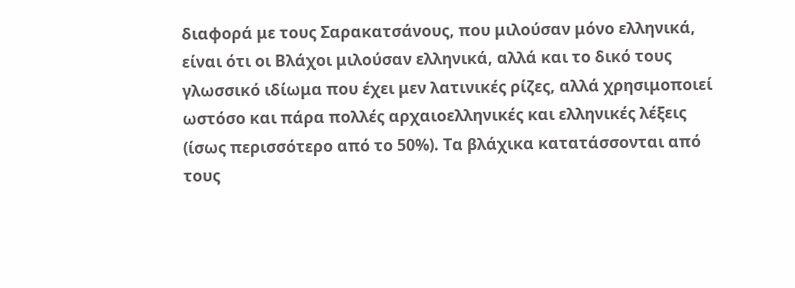διαφορά με τους Σαρακατσάνους, που μιλούσαν μόνο ελληνικά, είναι ότι οι Βλάχοι μιλούσαν ελληνικά, αλλά και το δικό τους γλωσσικό ιδίωμα που έχει μεν λατινικές ρίζες, αλλά χρησιμοποιεί ωστόσο και πάρα πολλές αρχαιοελληνικές και ελληνικές λέξεις (ίσως περισσότερο από το 50%). Τα βλάχικα κατατάσσονται από τους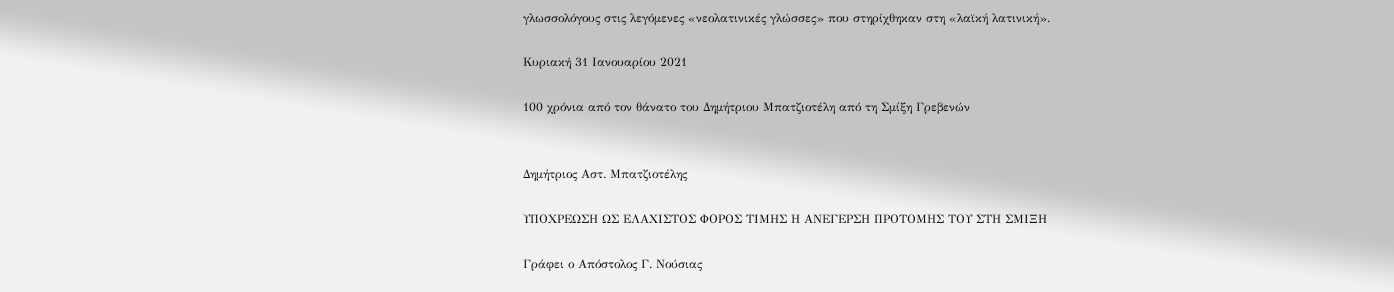γλωσσολόγους στις λεγόμενες «νεολατινικές γλώσσες» που στηρίχθηκαν στη «λαϊκή λατινική».

Κυριακή 31 Ιανουαρίου 2021

100 χρόνια από τον θάνατο του Δημήτριου Μπατζιοτέλη από τη Σμίξη Γρεβενών


Δημήτριος Αστ. Μπατζιοτέλης

ΥΠΟΧΡΕΩΣΗ ΩΣ ΕΛΑΧΙΣΤΟΣ ΦΟΡΟΣ ΤΙΜΗΣ Η ΑΝΕΓΕΡΣΗ ΠΡΟΤΟΜΗΣ ΤΟΥ ΣΤΗ ΣΜΙΞΗ

Γράφει ο Απόστολος Γ. Νούσιας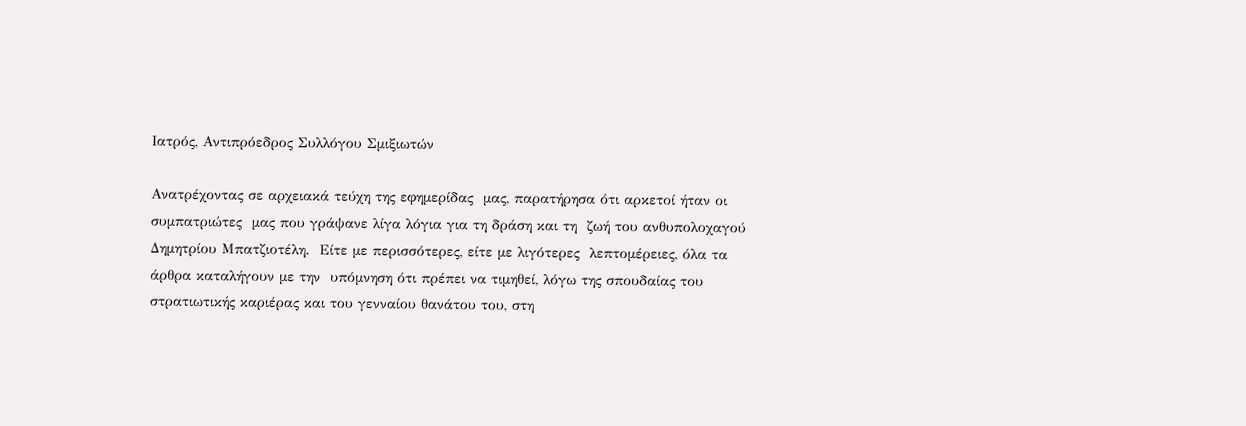Ιατρός, Αντιπρόεδρος Συλλόγου Σμιξιωτών

Ανατρέχοντας σε αρχειακά τεύχη της εφημερίδας  μας, παρατήρησα ότι αρκετοί ήταν οι συμπατριώτες  μας που γράψανε λίγα λόγια για τη δράση και τη  ζωή του ανθυπολοχαγού Δημητρίου Μπατζιοτέλη.  Είτε με περισσότερες, είτε με λιγότερες  λεπτομέρειες, όλα τα άρθρα καταλήγουν με την  υπόμνηση ότι πρέπει να τιμηθεί, λόγω της σπουδαίας του στρατιωτικής καριέρας και του γενναίου θανάτου του, στη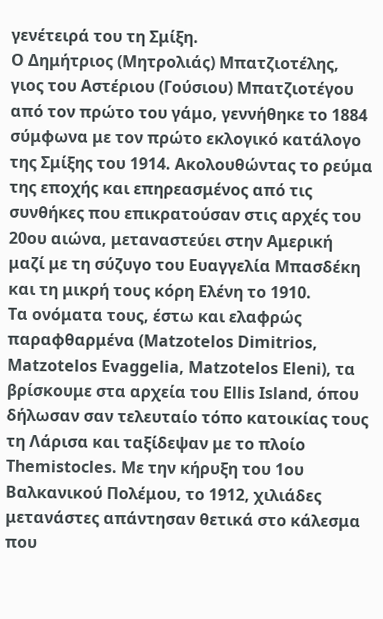γενέτειρά του τη Σμίξη.
Ο Δημήτριος (Μητρολιάς) Μπατζιοτέλης, γιος του Αστέριου (Γούσιου) Μπατζιοτέγου από τον πρώτο του γάμο, γεννήθηκε το 1884 σύμφωνα με τον πρώτο εκλογικό κατάλογο της Σμίξης του 1914. Ακολουθώντας το ρεύμα της εποχής και επηρεασμένος από τις συνθήκες που επικρατούσαν στις αρχές του 20ου αιώνα, μεταναστεύει στην Αμερική μαζί με τη σύζυγο του Ευαγγελία Μπασδέκη και τη μικρή τους κόρη Ελένη το 1910.
Τα ονόματα τους, έστω και ελαφρώς παραφθαρμένα (Matzotelos Dimitrios, Matzotelos Evaggelia, Matzotelos Eleni), τα βρίσκουμε στα αρχεία του Ellis Island, όπου δήλωσαν σαν τελευταίο τόπο κατοικίας τους τη Λάρισα και ταξίδεψαν με το πλοίο Themistocles. Με την κήρυξη του 1ου Βαλκανικού Πολέμου, το 1912, χιλιάδες μετανάστες απάντησαν θετικά στο κάλεσμα που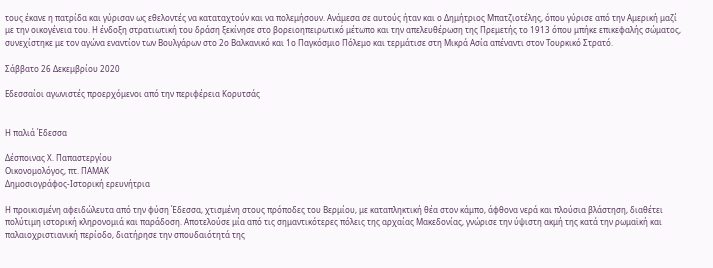τους έκανε η πατρίδα και γύρισαν ως εθελοντές να καταταχτούν και να πολεμήσουν. Ανάμεσα σε αυτούς ήταν και ο Δημήτριος Μπατζιοτέλης, όπου γύρισε από την Αμερική μαζί με την οικογένεια του. Η ένδοξη στρατιωτική του δράση ξεκίνησε στο βορειοηπειρωτικό μέτωπο και την απελευθέρωση της Πρεμετής το 1913 όπου μπήκε επικεφαλής σώματος, συνεχίστηκε με τον αγώνα εναντίον των Βουλγάρων στο 2ο Βαλκανικό και 1ο Παγκόσμιο Πόλεμο και τερμάτισε στη Μικρά Ασία απέναντι στον Τουρκικό Στρατό.

Σάββατο 26 Δεκεμβρίου 2020

Εδεσσαίοι αγωνιστές προερχόμενοι από την περιφέρεια Κορυτσάς


Η παλιά Έδεσσα

Δέσποινας Χ. Παπαστεργίου
Οικονομολόγος, πτ. ΠΑΜΑΚ
Δημοσιογράφος-Ιστορική ερευνήτρια

Η προικισμένη αφειδώλευτα από την φύση Έδεσσα, χτισμένη στους πρόποδες του Βερμίου, με καταπληκτική θέα στον κάμπο, άφθονα νερά και πλούσια βλάστηση, διαθέτει πολύτιμη ιστορική κληρονομιά και παράδοση. Αποτελούσε μία από τις σημαντικότερες πόλεις της αρχαίας Μακεδονίας, γνώρισε την ύψιστη ακμή της κατά την ρωμαϊκή και παλαιοχριστιανική περίοδο, διατήρησε την σπουδαιότητά της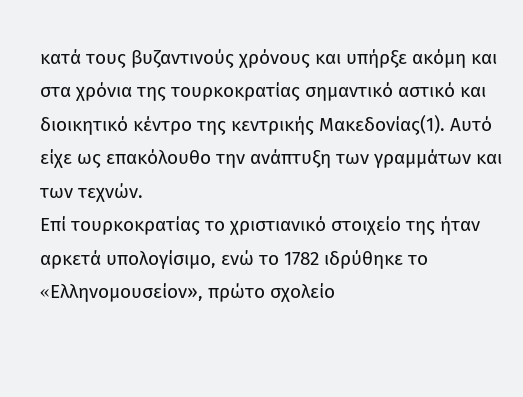κατά τους βυζαντινούς χρόνους και υπήρξε ακόμη και στα χρόνια της τουρκοκρατίας σημαντικό αστικό και διοικητικό κέντρο της κεντρικής Μακεδονίας(1). Αυτό είχε ως επακόλουθο την ανάπτυξη των γραμμάτων και των τεχνών.
Επί τουρκοκρατίας το χριστιανικό στοιχείο της ήταν αρκετά υπολογίσιμο, ενώ το 1782 ιδρύθηκε το «Eλληνομουσείον», πρώτο σχολείο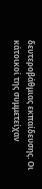δευτεροβάθμιας εκπαίδευσης. Οι κάτοικοί της συμμετείχαν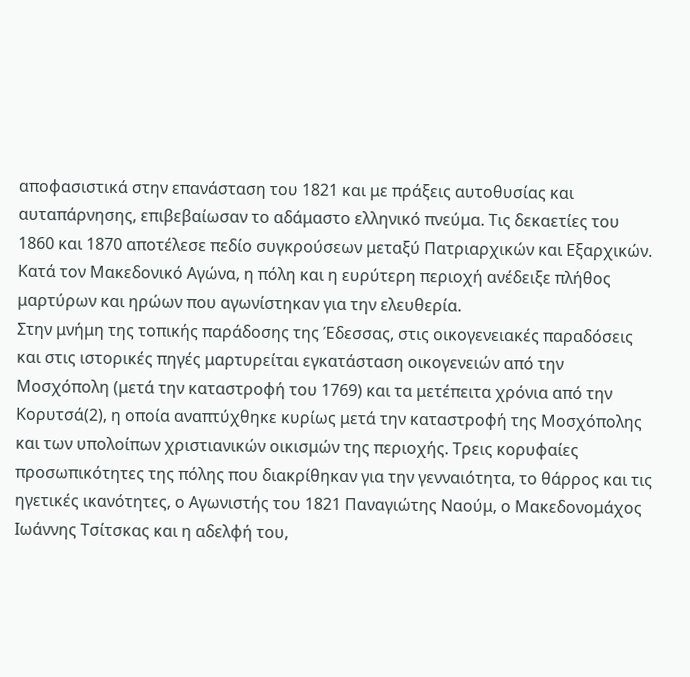αποφασιστικά στην επανάσταση του 1821 και με πράξεις αυτοθυσίας και αυταπάρνησης, επιβεβαίωσαν το αδάμαστο ελληνικό πνεύμα. Τις δεκαετίες του 1860 και 1870 αποτέλεσε πεδίο συγκρούσεων μεταξύ Πατριαρχικών και Εξαρχικών. Κατά τον Μακεδονικό Αγώνα, η πόλη και η ευρύτερη περιοχή ανέδειξε πλήθος μαρτύρων και ηρώων που αγωνίστηκαν για την ελευθερία.
Στην μνήμη της τοπικής παράδοσης της Έδεσσας, στις οικογενειακές παραδόσεις και στις ιστορικές πηγές μαρτυρείται εγκατάσταση οικογενειών από την Μοσχόπολη (μετά την καταστροφή του 1769) και τα μετέπειτα χρόνια από την Κορυτσά(2), η οποία αναπτύχθηκε κυρίως μετά την καταστροφή της Μοσχόπολης και των υπολοίπων χριστιανικών οικισμών της περιοχής. Τρεις κορυφαίες προσωπικότητες της πόλης που διακρίθηκαν για την γενναιότητα, το θάρρος και τις ηγετικές ικανότητες, ο Αγωνιστής του 1821 Παναγιώτης Ναούμ, ο Μακεδονομάχος Ιωάννης Τσίτσκας και η αδελφή του,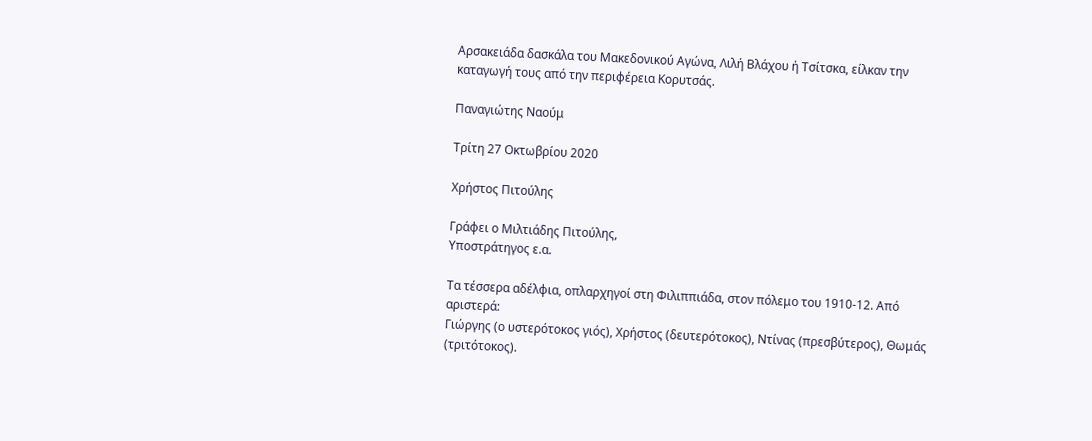Αρσακειάδα δασκάλα του Μακεδονικού Αγώνα, Λιλή Βλάχου ή Τσίτσκα, είλκαν την καταγωγή τους από την περιφέρεια Κορυτσάς.

Παναγιώτης Ναούμ

Τρίτη 27 Οκτωβρίου 2020

Χρήστος Πιτούλης

Γράφει ο Μιλτιάδης Πιτούλης,
Υποστράτηγος ε.α.

Τα τέσσερα αδέλφια, οπλαρχηγοί στη Φιλιππιάδα, στον πόλεμο του 1910-12. Από αριστερά:
Γιώργης (ο υστερότοκος γιός), Χρήστος (δευτερότοκος), Ντίνας (πρεσβύτερος), Θωμάς (τριτότοκος).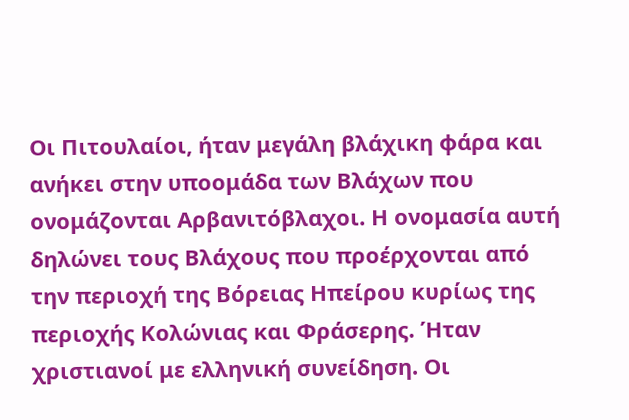Oι Πιτουλαίοι, ήταν μεγάλη βλάχικη φάρα και ανήκει στην υποομάδα των Βλάχων που ονομάζονται Αρβανιτόβλαχοι. Η ονομασία αυτή δηλώνει τους Βλάχους που προέρχονται από την περιοχή της Βόρειας Ηπείρου κυρίως της περιοχής Κολώνιας και Φράσερης. Ήταν χριστιανοί με ελληνική συνείδηση. Οι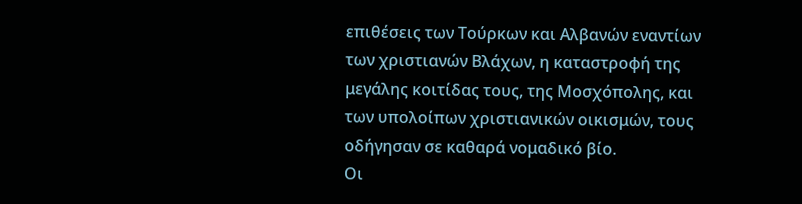επιθέσεις των Τούρκων και Αλβανών εναντίων των χριστιανών Βλάχων, η καταστροφή της μεγάλης κοιτίδας τους, της Μοσχόπολης, και των υπολοίπων χριστιανικών οικισμών, τους οδήγησαν σε καθαρά νομαδικό βίο.
Oι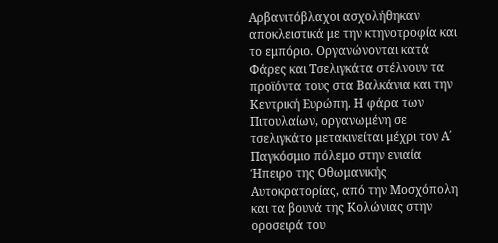Αρβανιτόβλαχοι ασχολήθηκαν αποκλειστικά με την κτηνοτροφία και το εμπόριο. Οργανώνονται κατά Φάρες και Τσελιγκάτα στέλνουν τα προϊόντα τους στα Βαλκάνια και την Κεντρική Ευρώπη. Η φάρα των Πιτουλαίων, οργανωμένη σε τσελιγκάτο μετακινείται μέχρι τον Α΄ Παγκόσμιο πόλεμο στην ενιαία Ήπειρο της Οθωμανικής Αυτοκρατορίας, από την Μοσχόπολη και τα βουνά της Κολώνιας στην οροσειρά του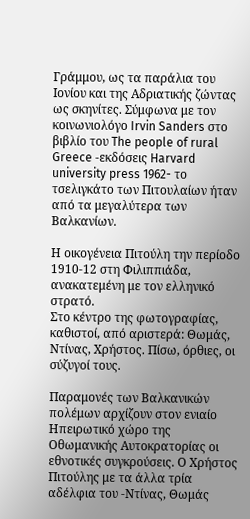Γράμμου, ως τα παράλια του Ιονίου και της Αδριατικής ζώντας ως σκηνίτες. Σύμφωνα με τον κοινωνιολόγο Irvin Sanders στο βιβλίο του The people of rural Greece -εκδόσεις Harvard university press 1962- το τσελιγκάτο των Πιτουλαίων ήταν από τα μεγαλύτερα των Βαλκανίων.

Η οικογένεια Πιτούλη την περίοδο 1910-12 στη Φιλιππιάδα, ανακατεμένη με τον ελληνικό στρατό.
Στο κέντρο της φωτογραφίας, καθιστοί, από αριστερά: Θωμάς, Ντίνας, Χρήστος. Πίσω, όρθιες, οι σύζυγοί τους.

Παραμονές των Βαλκανικών πολέμων αρχίζουν στον ενιαίο Ηπειρωτικό χώρο της Οθωμανικής Αυτοκρατορίας οι εθνοτικές συγκρούσεις. Ο Χρήστος Πιτούλης με τα άλλα τρία αδέλφια του -Ντίνας, Θωμάς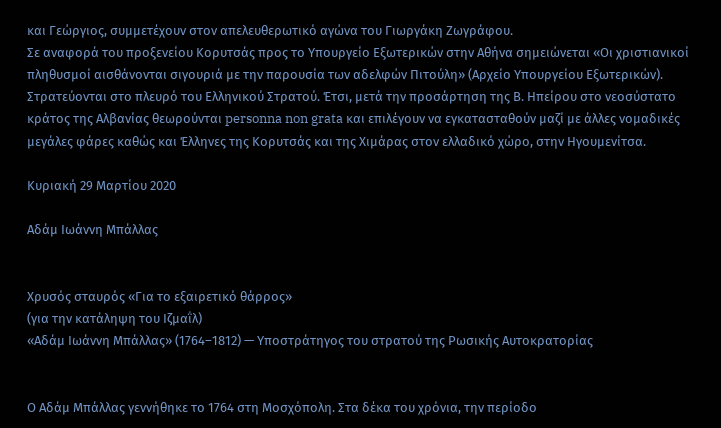και Γεώργιος, συμμετέχουν στον απελευθερωτικό αγώνα του Γιωργάκη Ζωγράφου.
Σε αναφορά του προξενείου Κορυτσάς προς το Υπουργείο Εξωτερικών στην Αθήνα σημειώνεται «Οι χριστιανικοί πληθυσμοί αισθάνονται σιγουριά με την παρουσία των αδελφών Πιτούλη» (Αρχείο Υπουργείου Εξωτερικών). Στρατεύονται στο πλευρό του Ελληνικού Στρατού. Έτσι, μετά την προσάρτηση της Β. Ηπείρου στο νεοσύστατο κράτος της Αλβανίας θεωρούνται personna non grata και επιλέγουν να εγκατασταθούν μαζί με άλλες νομαδικές μεγάλες φάρες καθώς και Έλληνες της Κορυτσάς και της Χιμάρας στον ελλαδικό χώρο, στην Ηγουμενίτσα.

Κυριακή 29 Μαρτίου 2020

Αδάμ Ιωάννη Μπάλλας


Χρυσός σταυρός «Για το εξαιρετικό θάρρος»
(για την κατάληψη του Ιζμαΐλ)
«Αδάμ Ιωάννη Μπάλλας» (1764–1812) — Υποστράτηγος του στρατού της Ρωσικής Αυτοκρατορίας


Ο Αδάμ Μπάλλας γεννήθηκε το 1764 στη Μοσχόπολη. Στα δέκα του χρόνια, την περίοδο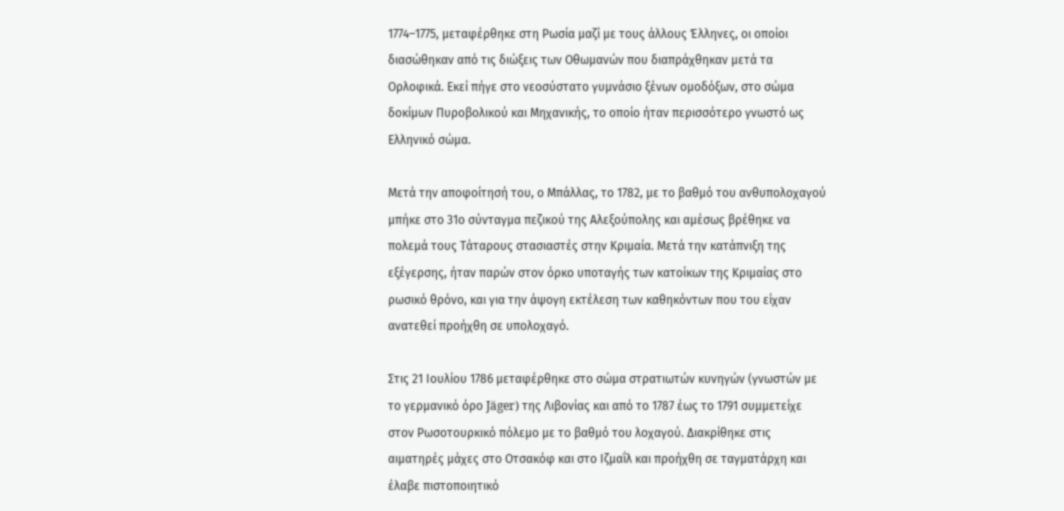1774–1775, μεταφέρθηκε στη Ρωσία μαζί με τους άλλους Έλληνες, οι οποίοι διασώθηκαν από τις διώξεις των Οθωμανών που διαπράχθηκαν μετά τα Ορλοφικά. Εκεί πήγε στο νεοσύστατο γυμνάσιο ξένων ομοδόξων, στο σώμα δοκίμων Πυροβολικού και Μηχανικής, το οποίο ήταν περισσότερο γνωστό ως Ελληνικό σώμα.

Μετά την αποφοίτησή του, ο Μπάλλας, το 1782, με το βαθμό του ανθυπολοχαγού μπήκε στο 31ο σύνταγμα πεζικού της Αλεξούπολης και αμέσως βρέθηκε να πολεμά τους Τάταρους στασιαστές στην Κριμαία. Μετά την κατάπνιξη της εξέγερσης, ήταν παρών στον όρκο υποταγής των κατοίκων της Κριμαίας στο ρωσικό θρόνο, και για την άψογη εκτέλεση των καθηκόντων που του είχαν ανατεθεί προήχθη σε υπολοχαγό.

Στις 21 Ιουλίου 1786 μεταφέρθηκε στο σώμα στρατιωτών κυνηγών (γνωστών με το γερμανικό όρο Jäger) της Λιβονίας και από το 1787 έως το 1791 συμμετείχε στον Ρωσοτουρκικό πόλεμο με το βαθμό του λοχαγού. Διακρίθηκε στις αιματηρές μάχες στο Οτσακόφ και στο Ιζμαΐλ και προήχθη σε ταγματάρχη και έλαβε πιστοποιητικό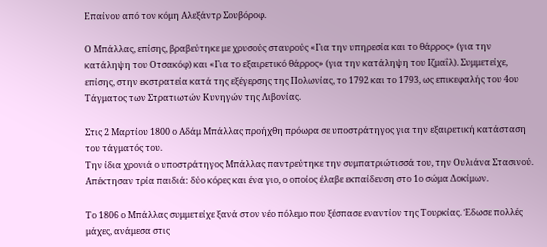Επαίνου από τον κόμη Αλεξάντρ Σουβόροφ.

Ο Μπάλλας, επίσης, βραβεύτηκε με χρυσούς σταυρούς «Για την υπηρεσία και το θάρρος» (για την κατάληψη του Οτσακόφ) και «Για το εξαιρετικό θάρρος» (για την κατάληψη του Ιζμαΐλ). Συμμετείχε, επίσης, στην εκστρατεία κατά της εξέγερσης της Πολωνίας, το 1792 και το 1793, ως επικεφαλής του 4ου Τάγματος των Στρατιωτών Κυνηγών της Λιβονίας.

Στις 2 Μαρτίου 1800 ο Αδάμ Μπάλλας προήχθη πρόωρα σε υποστράτηγος για την εξαιρετική κατάσταση του τάγματός του.
Την ίδια χρονιά ο υποστράτηγος Μπάλλας παντρεύτηκε την συμπατριώτισσά του, την Ουλιάνα Στασινού. Απέκτησαν τρία παιδιά: δύο κόρες και ένα γιο, ο οποίος έλαβε εκπαίδευση στο 1ο σώμα Δοκίμων.

Το 1806 ο Μπάλλας συμμετείχε ξανά στον νέο πόλεμο που ξέσπασε εναντίον της Τουρκίας. Έδωσε πολλές μάχες, ανάμεσα στις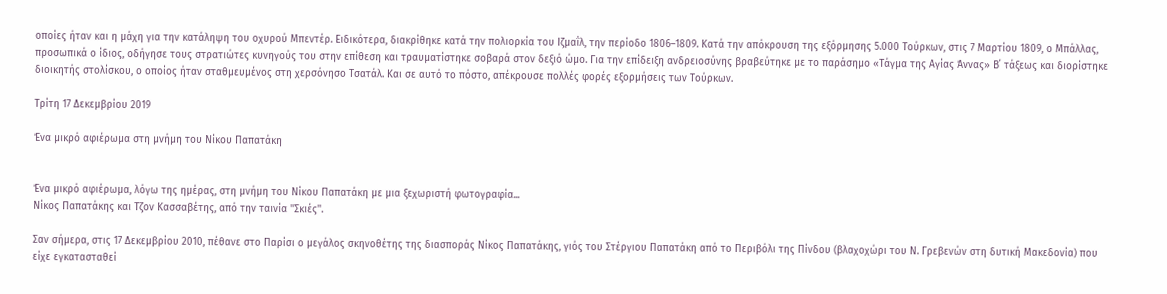οποίες ήταν και η μάχη για την κατάληψη του οχυρού Μπεντέρ. Ειδικότερα, διακρίθηκε κατά την πολιορκία του Ιζμαΐλ, την περίοδο 1806–1809. Κατά την απόκρουση της εξόρμησης 5.000 Τούρκων, στις 7 Μαρτίου 1809, ο Μπάλλας, προσωπικά ο ίδιος, οδήγησε τους στρατιώτες κυνηγούς του στην επίθεση και τραυματίστηκε σοβαρά στον δεξιό ώμο. Για την επίδειξη ανδρειοσύνης βραβεύτηκε με το παράσημο «Τάγμα της Αγίας Άννας» Β΄ τάξεως και διορίστηκε διοικητής στολίσκου, ο οποίος ήταν σταθμευμένος στη χερσόνησο Τσατάλ. Και σε αυτό το πόστο, απέκρουσε πολλές φορές εξορμήσεις των Τούρκων.

Τρίτη 17 Δεκεμβρίου 2019

Ένα μικρό αφιέρωμα στη μνήμη του Νίκου Παπατάκη


Ένα μικρό αφιέρωμα, λόγω της ημέρας, στη μνήμη του Νίκου Παπατάκη με μια ξεχωριστή φωτογραφία...
Νίκος Παπατάκης και Τζον Κασσαβέτης, από την ταινία ''Σκιές''.

Σαν σήμερα, στις 17 Δεκεμβρίου 2010, πέθανε στο Παρίσι ο μεγάλος σκηνοθέτης της διασποράς Νίκος Παπατάκης, γιός του Στέργιου Παπατάκη από το Περιβόλι της Πίνδου (βλαχοχώρι του Ν. Γρεβενών στη δυτική Μακεδονία) που είχε εγκατασταθεί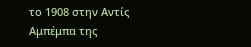το 1908 στην Αντίς Αμπέμπα της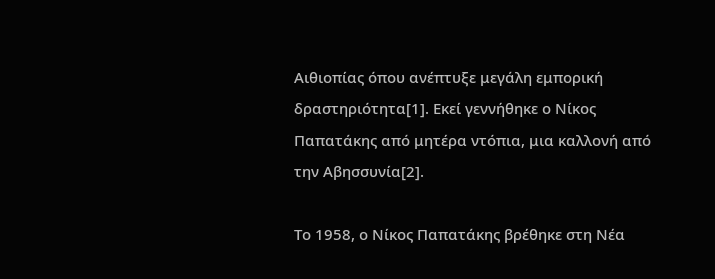Αιθιοπίας όπου ανέπτυξε μεγάλη εμπορική δραστηριότητα[1]. Εκεί γεννήθηκε ο Νίκος Παπατάκης από μητέρα ντόπια, μια καλλονή από την Αβησσυνία[2].

Το 1958, ο Νίκος Παπατάκης βρέθηκε στη Νέα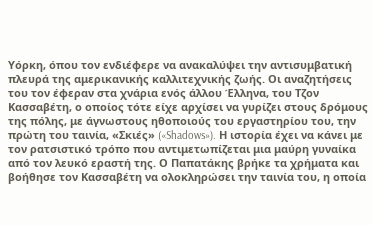Υόρκη, όπου τον ενδιέφερε να ανακαλύψει την αντισυμβατική πλευρά της αμερικανικής καλλιτεχνικής ζωής. Οι αναζητήσεις του τον έφεραν στα χνάρια ενός άλλου Έλληνα, του Τζον Κασσαβέτη, ο οποίος τότε είχε αρχίσει να γυρίζει στους δρόμους της πόλης, με άγνωστους ηθοποιούς του εργαστηρίου του, την πρώτη του ταινία, «Σκιές» («Shadows»). Η ιστορία έχει να κάνει με τον ρατσιστικό τρόπο που αντιμετωπίζεται μια μαύρη γυναίκα από τον λευκό εραστή της. Ο Παπατάκης βρήκε τα χρήματα και βοήθησε τον Κασσαβέτη να ολοκληρώσει την ταινία του, η οποία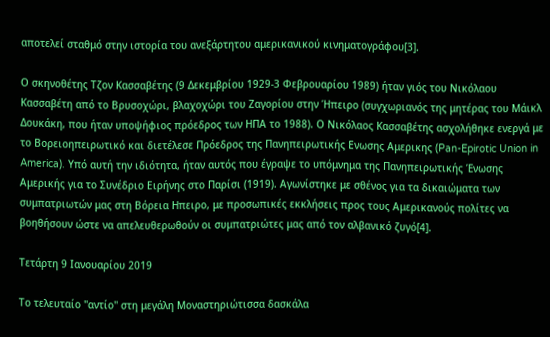αποτελεί σταθμό στην ιστορία του ανεξάρτητου αμερικανικού κινηματογράφου[3].

Ο σκηνοθέτης Τζον Κασσαβέτης (9 Δεκεμβρίου 1929-3 Φεβρουαρίου 1989) ήταν γιός του Νικόλαου Κασσαβέτη από το Βρυσοχώρι, βλαχοχώρι του Ζαγορίου στην Ήπειρο (συγχωριανός της μητέρας του Μάικλ Δουκάκη, που ήταν υποψήφιος πρόεδρος των ΗΠΑ το 1988). Ο Νικόλαος Κασσαβέτης ασχολήθηκε ενεργά με το Βορειοηπειρωτικό και διετέλεσε Πρόεδρος της Πανηπειρωτικής Ενωσης Αμερικης (Pan-Epirotic Union in America). Υπό αυτή την ιδιότητα, ήταν αυτός που έγραψε το υπόμνημα της Πανηπειρωτικής Ένωσης Αμερικής για το Συνέδριο Ειρήνης στο Παρίσι (1919). Αγωνίστηκε με σθένος για τα δικαιώματα των συμπατριωτών μας στη Βόρεια Ηπειρο, με προσωπικές εκκλήσεις προς τους Αμερικανούς πολίτες να βοηθήσουν ώστε να απελευθερωθούν οι συμπατριώτες μας από τον αλβανικό ζυγό[4].

Τετάρτη 9 Ιανουαρίου 2019

Το τελευταίο ''αντίο'' στη μεγάλη Μοναστηριώτισσα δασκάλα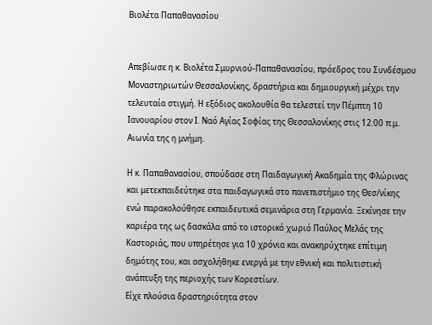Βιολέτα Παπαθανασίου


Απεβίωσε η κ. Βιολέτα Σμυρνιού-Παπαθανασίου, πρόεδρος του Συνδέσμου Μοναστηριωτών Θεσσαλονίκης, δραστήρια και δημιουργική μέχρι την τελευταία στιγμή. Η εξόδιος ακολουθία θα τελεστεί την Πέμπτη 10 Ιανουαρίου στον Ι. Ναό Αγίας Σοφίας της Θεσσαλονίκης στις 12:00 π.μ. Αιωνία της η μνήμη.

Η κ. Παπαθανασίου, σπούδασε στη Παιδαγωγική Ακαδημία της Φλώρινας και μετεκπαιδεύτηκε στα παιδαγωγικά στο πανεπιστήμιο της Θεσ/νίκης ενώ παρακολούθησε εκπαιδευτικά σεμινάρια στη Γερμανία. Ξεκίνησε την καριέρα της ως δασκάλα από το ιστορικό χωριό Παύλος Μελάς της Καστοριάς, που υπηρέτησε για 10 χρόνια και ανακηρύχτηκε επίτιμη δημότης του, και ασχολήθηκε ενεργά με την εθνική και πολιτιστική ανάπτυξη της περιοχής των Κορεστίων.
Είχε πλούσια δραστηριότητα στον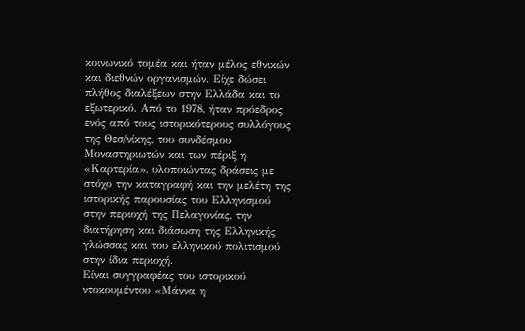κοινωνικό τομέα και ήταν μέλος εθνικών και διεθνών οργανισμών. Είχε δώσει πλήθος διαλέξεων στην Ελλάδα και το εξωτερικό. Από το 1978, ήταν πρόεδρος ενός από τους ιστορικότερους συλλόγους της Θεσ/νίκης, του συνδέσμου Μοναστηριωτών και των πέριξ η «Καρτερία», υλοποιώντας δράσεις με στόχο την καταγραφή και την μελέτη της ιστορικής παρουσίας του Ελληνισμού στην περιοχή της Πελαγονίας, την διατήρηση και διάσωση της Ελληνικής γλώσσας και του ελληνικού πολιτισμού στην ίδια περιοχή.
Είναι συγγραφέας του ιστορικού ντοκουμέντου «Μάννα η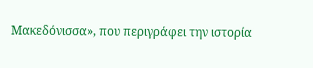Μακεδόνισσα», που περιγράφει την ιστορία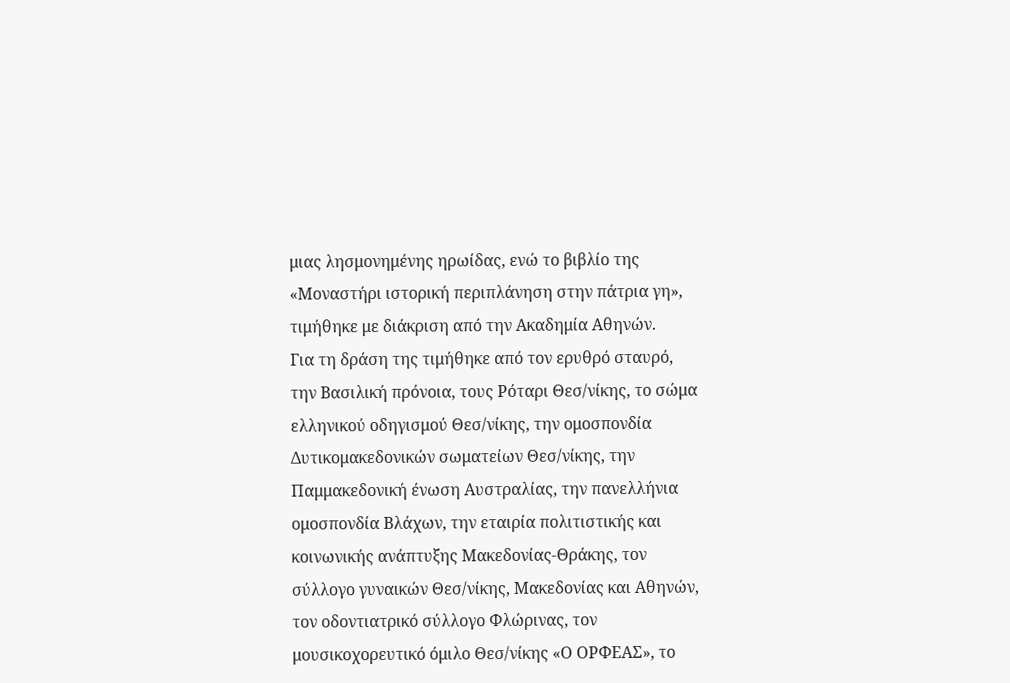μιας λησμονημένης ηρωίδας, ενώ το βιβλίο της «Μοναστήρι ιστορική περιπλάνηση στην πάτρια γη», τιμήθηκε με διάκριση από την Ακαδημία Αθηνών.
Για τη δράση της τιμήθηκε από τον ερυθρό σταυρό, την Βασιλική πρόνοια, τους Ρόταρι Θεσ/νίκης, το σώμα ελληνικού οδηγισμού Θεσ/νίκης, την ομοσπονδία Δυτικομακεδονικών σωματείων Θεσ/νίκης, την Παμμακεδονική ένωση Αυστραλίας, την πανελλήνια ομοσπονδία Βλάχων, την εταιρία πολιτιστικής και κοινωνικής ανάπτυξης Μακεδονίας-Θράκης, τον σύλλογο γυναικών Θεσ/νίκης, Μακεδονίας και Αθηνών, τον οδοντιατρικό σύλλογο Φλώρινας, τον μουσικοχορευτικό όμιλο Θεσ/νίκης «Ο ΟΡΦΕΑΣ», το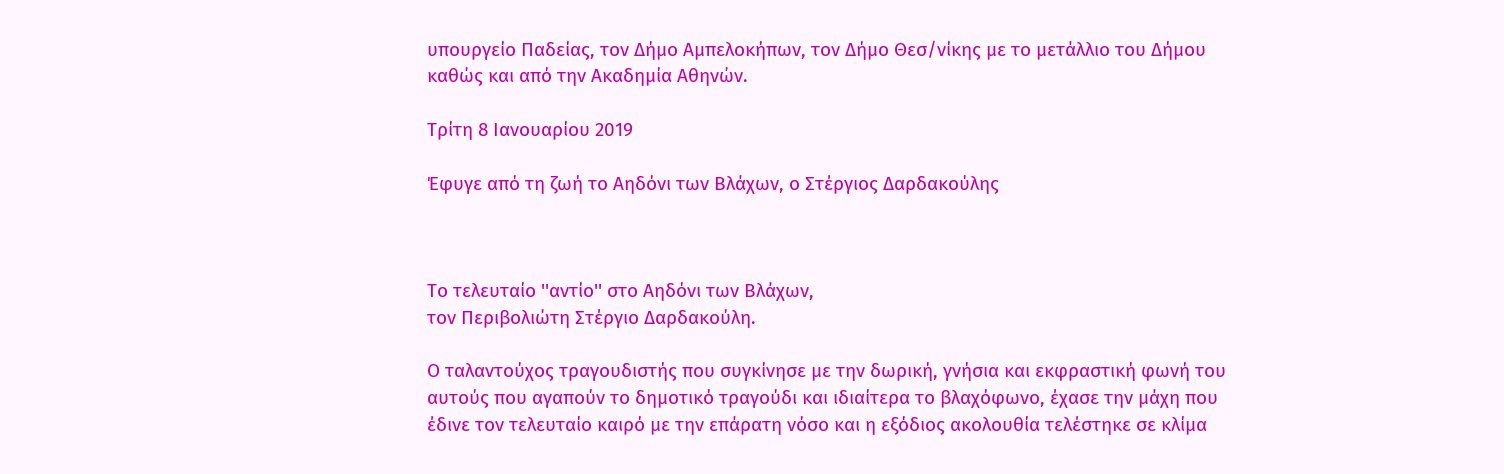υπουργείο Παδείας, τον Δήμο Αμπελοκήπων, τον Δήμο Θεσ/νίκης με το μετάλλιο του Δήμου καθώς και από την Ακαδημία Αθηνών.

Τρίτη 8 Ιανουαρίου 2019

Έφυγε από τη ζωή το Αηδόνι των Βλάχων, ο Στέργιος Δαρδακούλης



Το τελευταίο ''αντίο'' στο Αηδόνι των Βλάχων,
τον Περιβολιώτη Στέργιο Δαρδακούλη.

Ο ταλαντούχος τραγουδιστής που συγκίνησε με την δωρική, γνήσια και εκφραστική φωνή του αυτούς που αγαπούν το δημοτικό τραγούδι και ιδιαίτερα το βλαχόφωνο, έχασε την μάχη που έδινε τον τελευταίο καιρό με την επάρατη νόσο και η εξόδιος ακολουθία τελέστηκε σε κλίμα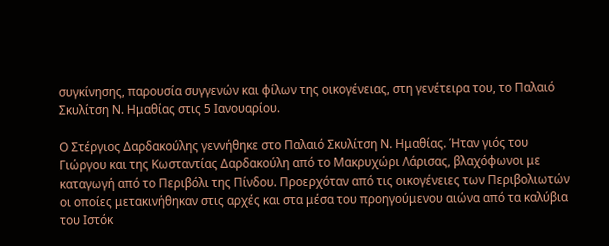συγκίνησης, παρουσία συγγενών και φίλων της οικογένειας, στη γενέτειρα του, το Παλαιό Σκυλίτση Ν. Ημαθίας στις 5 Ιανουαρίου.

Ο Στέργιος Δαρδακούλης γεννήθηκε στο Παλαιό Σκυλίτση Ν. Ημαθίας. Ήταν γιός του Γιώργου και της Κωσταντίας Δαρδακούλη από το Μακρυχώρι Λάρισας, βλαχόφωνοι με καταγωγή από το Περιβόλι της Πίνδου. Προερχόταν από τις οικογένειες των Περιβολιωτών οι οποίες μετακινήθηκαν στις αρχές και στα μέσα του προηγούμενου αιώνα από τα καλύβια του Ιστόκ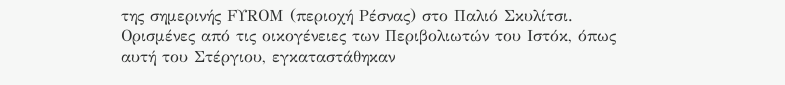της σημερινής FΥRΟΜ (περιοχή Ρέσνας) στο Παλιό Σκυλίτσι. Ορισμένες από τις οικογένειες των Περιβολιωτών του Ιστόκ, όπως αυτή του Στέργιου, εγκαταστάθηκαν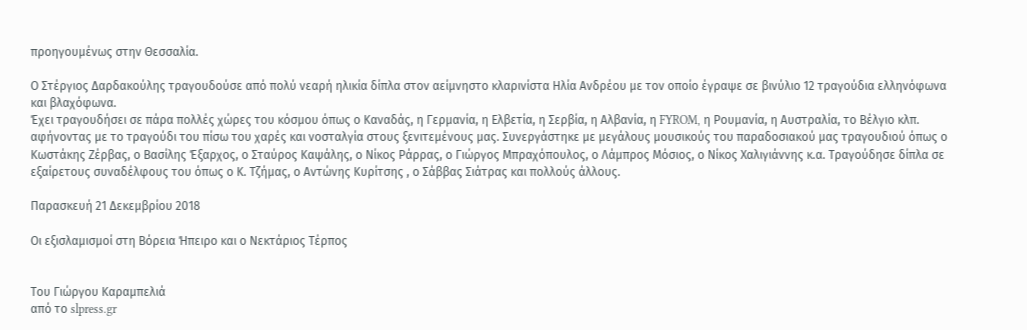προηγουμένως στην Θεσσαλία.

Ο Στέργιος Δαρδακούλης τραγουδούσε από πολύ νεαρή ηλικία δίπλα στον αείμνηστο κλαρινίστα Ηλία Ανδρέου με τον οποίο έγραψε σε βινύλιο 12 τραγούδια ελληνόφωνα και βλαχόφωνα.
Έχει τραγουδήσει σε πάρα πολλές χώρες του κόσμου όπως ο Καναδάς, η Γερμανία, η Ελβετία, η Σερβία, η Αλβανία, η FYROM, η Ρουμανία, η Αυστραλία, το Βέλγιο κλπ. αφήνοντας με το τραγούδι του πίσω του χαρές και νοσταλγία στους ξενιτεμένους μας. Συνεργάστηκε με μεγάλους μουσικούς του παραδοσιακού μας τραγουδιού όπως ο Κωστάκης Ζέρβας, ο Βασίλης Έξαρχος, ο Σταύρος Καψάλης, ο Νίκος Ράρρας, ο Γιώργος Μπραχόπουλος, ο Λάμπρος Μόσιος, ο Νίκος Χαλιγιάννης κ.α. Τραγούδησε δίπλα σε εξαίρετους συναδέλφους του όπως ο Κ. Τζήμας, ο Αντώνης Κυρίτσης , ο Σάββας Σιάτρας και πολλούς άλλους.

Παρασκευή 21 Δεκεμβρίου 2018

Οι εξισλαμισμοί στη Βόρεια Ήπειρο και ο Νεκτάριος Τέρπος


Tου Γιώργου Καραμπελιά
από το slpress.gr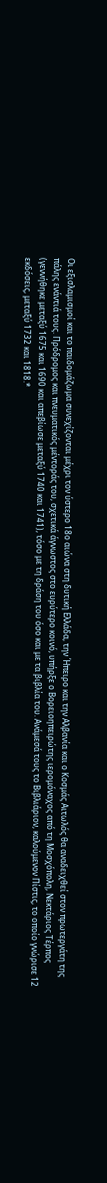Οι εξισλαμισμοί και το παιδομάζωμα συνεχίζονται μέχρι τον ύστερο 18ο αιώνα στη δυτική Ελλάδα, την Ήπειρο και την Αλβανία και ο Κοσμάς Αιτωλός θα αναδειχθεί στον πρωτεργάτη της πάλης ενάντιά τους. Πρόδρομος και πνευματικός μέντοράς του, σχετικά άγνωστος στο ευρύτερο κοινό, υπήρξε ο Βορειοηπειρώτης ιερομόναχος από τη Μοσχόπολη, Νεκτάριος Τέρπος (γεννήθηκε μεταξύ 1675 και 1690 και απεβίωσε μεταξύ 1740 και 1741), τόσο με τη δράση του όσο και με τα βιβλία του. Ανάμεσά τους το Βιβλιάριον, καλούμενον Πίστις, το οποίο γνώρισε 12 εκδόσεις, μεταξύ 1732 και 1818.*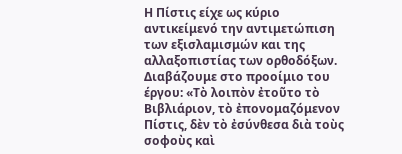Η Πίστις είχε ως κύριο αντικείμενό την αντιμετώπιση των εξισλαμισμών και της αλλαξοπιστίας των ορθοδόξων. Διαβάζουμε στο προοίμιο του έργου: «Τὸ λοιπὸν ἐτοῦτο τὸ Βιβλιάριον, τὸ ἐπονομαζόμενον Πίστις, δὲν τὸ ἐσύνθεσα διὰ τοὺς σοφοὺς καὶ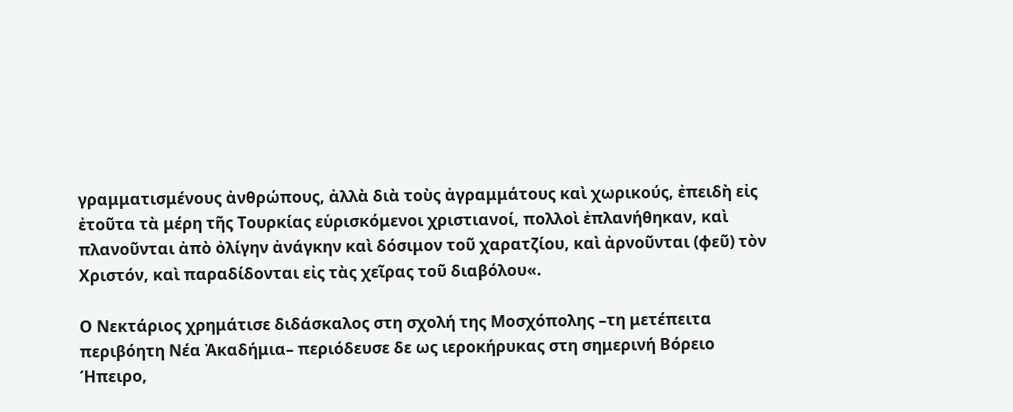γραμματισμένους ἀνθρώπους, ἀλλὰ διὰ τοὺς ἀγραμμάτους καὶ χωρικούς, ἐπειδὴ εἰς ἐτοῦτα τὰ μέρη τῆς Τουρκίας εὑρισκόμενοι χριστιανοί, πολλοὶ ἐπλανήθηκαν, καὶ πλανοῦνται ἀπὸ ὀλίγην ἀνάγκην καὶ δόσιμον τοῦ χαρατζίου, καὶ ἀρνοῦνται (φεῦ) τὸν Χριστόν, καὶ παραδίδονται εἰς τὰς χεῖρας τοῦ διαβόλου«.

Ο Νεκτάριος χρημάτισε διδάσκαλος στη σχολή της Μοσχόπολης –τη μετέπειτα περιβόητη Νέα Ἀκαδήμια– περιόδευσε δε ως ιεροκήρυκας στη σημερινή Βόρειο Ήπειρο,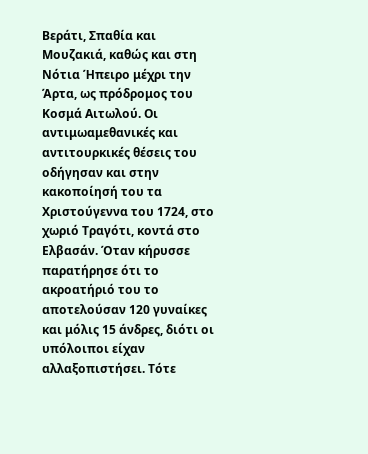Βεράτι, Σπαθία και Μουζακιά, καθώς και στη Νότια Ήπειρο μέχρι την Άρτα, ως πρόδρομος του Κοσμά Αιτωλού. Οι αντιμωαμεθανικές και αντιτουρκικές θέσεις του οδήγησαν και στην κακοποίησή του τα Χριστούγεννα του 1724, στο χωριό Τραγότι, κοντά στο Ελβασάν. Όταν κήρυσσε παρατήρησε ότι το ακροατήριό του το αποτελούσαν 120 γυναίκες και μόλις 15 άνδρες, διότι οι υπόλοιποι είχαν αλλαξοπιστήσει. Τότε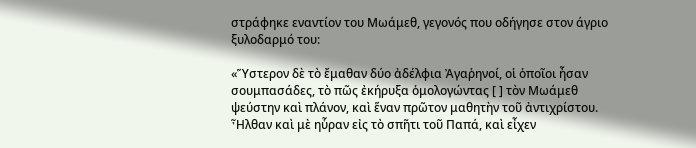στράφηκε εναντίον του Μωάμεθ, γεγονός που οδήγησε στον άγριο ξυλοδαρμό του:

«Ὕστερον δὲ τὸ ἔμαθαν δύο ἀδέλφια Ἀγαῥηνοί, οἱ ὁποῖοι ἦσαν σουμπασάδες, τὸ πῶς ἐκήρυξα ὁμολογώντας [ ] τὸν Μωάμεθ ψεύστην καὶ πλάνον, καὶ ἕναν πρῶτον μαθητὴν τοῦ ἀντιχρίστου. Ἦλθαν καὶ μὲ ηὗραν εἰς τὸ σπῆτι τοῦ Παπά, καὶ εἶχεν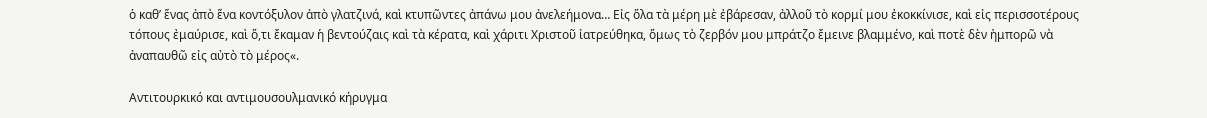ὁ καθ’ ἕνας ἀπὸ ἕνα κοντόξυλον ἀπὸ γλατζινά, καὶ κτυπῶντες ἀπάνω μου ἀνελεήμονα… Εἰς ὅλα τὰ μέρη μὲ ἐβάρεσαν, ἀλλοῦ τὸ κορμί μου ἐκοκκίνισε, καὶ εἰς περισσοτέρους τόπους ἐμαύρισε, καὶ ὅ,τι ἔκαμαν ἡ βεντούζαις καὶ τὰ κέρατα, καὶ χάριτι Χριστοῦ ἰατρεύθηκα, ὅμως τὸ ζερβόν μου μπράτζο ἔμεινε βλαμμένο, καὶ ποτὲ δὲν ἠμπορῶ νὰ ἀναπαυθῶ εἰς αὐτὸ τὸ μέρος«.

Αντιτουρκικό και αντιμουσουλμανικό κήρυγμα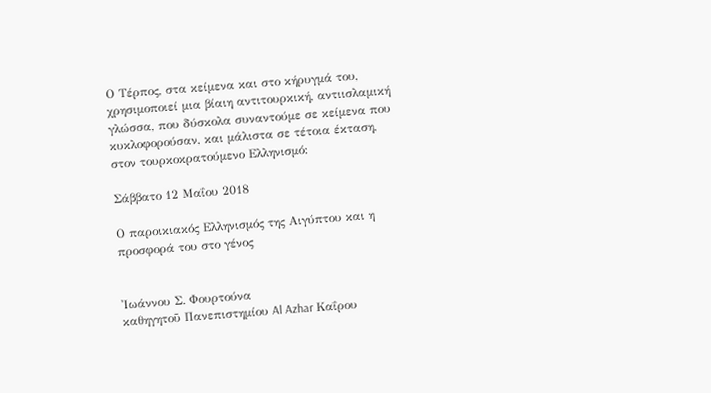Ο Τέρπος, στα κείμενα και στο κήρυγμά του, χρησιμοποιεί μια βίαιη αντιτουρκική, αντιισλαμική γλώσσα, που δύσκολα συναντούμε σε κείμενα που κυκλοφορούσαν, και μάλιστα σε τέτοια έκταση, στον τουρκοκρατούμενο Ελληνισμό:

Σάββατο 12 Μαΐου 2018

Ο παροικιακός Ελληνισμός της Αιγύπτου και η προσφορά του στο γένος


Ἰωάννου Σ. Φουρτούνα
καθηγητοῦ Πανεπιστημίου Al Azhar Καΐρου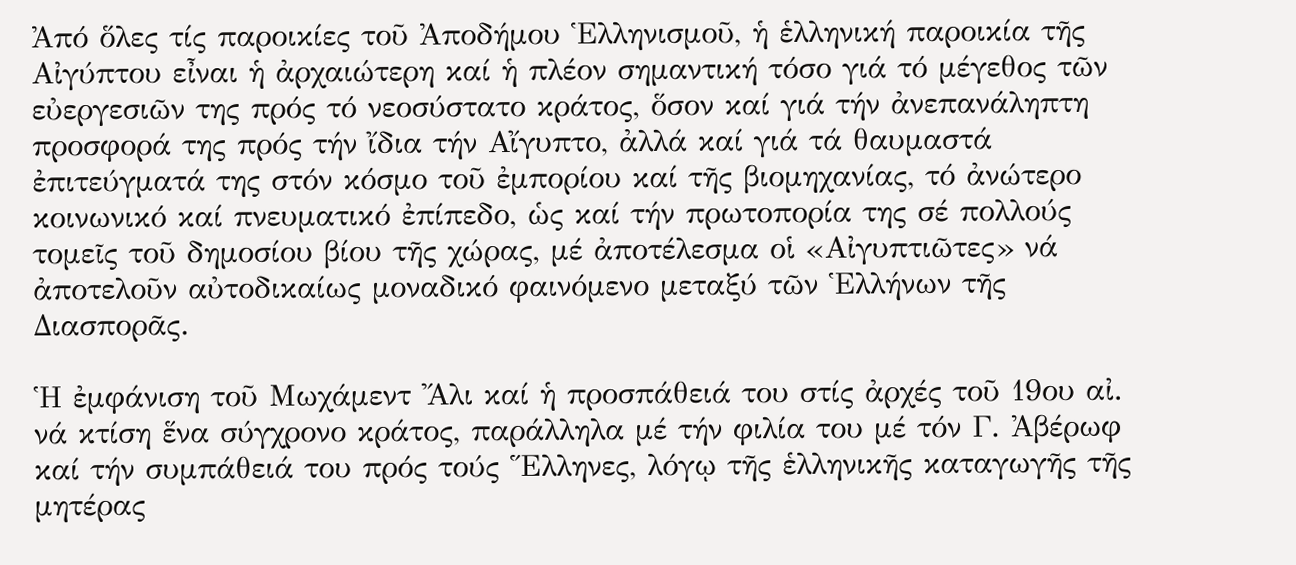Ἀπό ὅλες τίς παροικίες τοῦ Ἀποδήμου Ἑλληνισμοῦ, ἡ ἑλληνική παροικία τῆς Αἰγύπτου εἶναι ἡ ἀρχαιώτερη καί ἡ πλέον σημαντική τόσο γιά τό μέγεθος τῶν εὐεργεσιῶν της πρός τό νεοσύστατο κράτος, ὅσον καί γιά τήν ἀνεπανάληπτη προσφορά της πρός τήν ἴδια τήν Αἴγυπτο, ἀλλά καί γιά τά θαυμαστά ἐπιτεύγματά της στόν κόσμο τοῦ ἐμπορίου καί τῆς βιομηχανίας, τό ἀνώτερο κοινωνικό καί πνευματικό ἐπίπεδο, ὡς καί τήν πρωτοπορία της σέ πολλούς τομεῖς τοῦ δημοσίου βίου τῆς χώρας, μέ ἀποτέλεσμα οἱ «Αἰγυπτιῶτες» νά ἀποτελοῦν αὐτοδικαίως μοναδικό φαινόμενο μεταξύ τῶν Ἑλλήνων τῆς Διασπορᾶς.

Ἡ ἐμφάνιση τοῦ Μωχάμεντ Ἄλι καί ἡ προσπάθειά του στίς ἀρχές τοῦ 19ου αἰ. νά κτίση ἕνα σύγχρονο κράτος, παράλληλα μέ τήν φιλία του μέ τόν Γ. Ἀβέρωφ καί τήν συμπάθειά του πρός τούς Ἕλληνες, λόγῳ τῆς ἑλληνικῆς καταγωγῆς τῆς μητέρας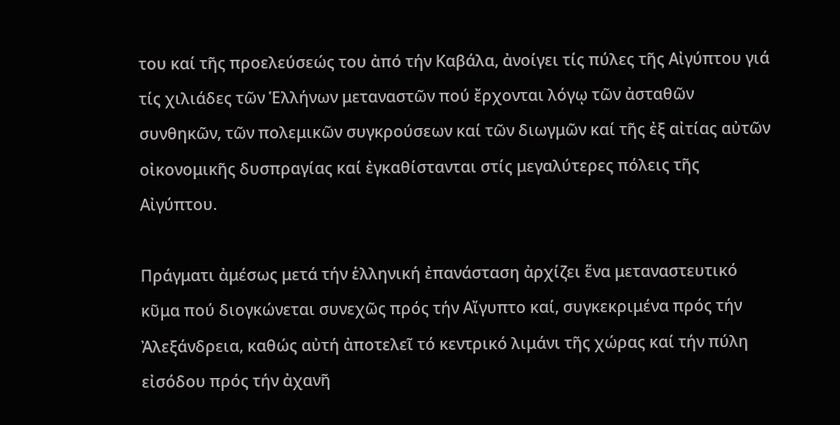του καί τῆς προελεύσεώς του ἀπό τήν Καβάλα, ἀνοίγει τίς πύλες τῆς Αἰγύπτου γιά τίς χιλιάδες τῶν Ἑλλήνων μεταναστῶν πού ἔρχονται λόγῳ τῶν ἀσταθῶν συνθηκῶν, τῶν πολεμικῶν συγκρούσεων καί τῶν διωγμῶν καί τῆς ἐξ αἰτίας αὐτῶν οἰκονομικῆς δυσπραγίας καί ἐγκαθίστανται στίς μεγαλύτερες πόλεις τῆς Αἰγύπτου.

Πράγματι ἀμέσως μετά τήν ἑλληνική ἐπανάσταση ἀρχίζει ἕνα μεταναστευτικό κῦμα πού διογκώνεται συνεχῶς πρός τήν Αἴγυπτο καί, συγκεκριμένα πρός τήν Ἀλεξάνδρεια, καθώς αὐτή ἀποτελεῖ τό κεντρικό λιμάνι τῆς χώρας καί τήν πύλη εἰσόδου πρός τήν ἀχανῆ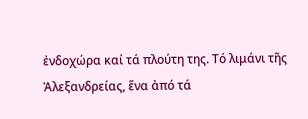ἐνδοχώρα καί τά πλούτη της. Τό λιμάνι τῆς Ἀλεξανδρείας, ἕνα ἀπό τά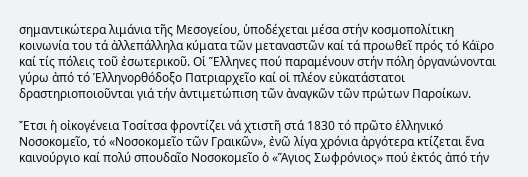σημαντικώτερα λιμάνια τῆς Μεσογείου, ὑποδέχεται μέσα στήν κοσμοπολίτικη κοινωνία του τά ἀλλεπάλληλα κύματα τῶν μεταναστῶν καί τά προωθεῖ πρός τό Κάϊρο καί τίς πόλεις τοῦ ἐσωτερικοῦ. Οἱ Ἕλληνες πού παραμένουν στήν πόλη ὀργανώνονται γύρω ἀπό τό Ἑλληνορθόδοξο Πατριαρχεῖο καί οἱ πλέον εὐκατάστατοι δραστηριοποιοῦνται γιά τήν ἀντιμετώπιση τῶν ἀναγκῶν τῶν πρώτων Παροίκων.

Ἔτσι ἡ οἰκογένεια Τοσίτσα φροντίζει νά χτιστῆ στά 1830 τό πρῶτο ἑλληνικό Νοσοκομεῖο, τό «Νοσοκομεῖο τῶν Γραικῶν», ἐνῶ λίγα χρόνια ἀργότερα κτίζεται ἕνα καινούργιο καί πολύ σπουδαῖο Νοσοκομεῖο ὁ «Ἅγιος Σωφρόνιος» πού ἐκτός ἀπό τήν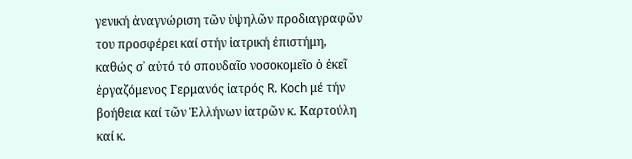γενική ἀναγνώριση τῶν ὑψηλῶν προδιαγραφῶν του προσφέρει καί στήν ἰατρική ἐπιστήμη, καθώς σ᾿ αὐτό τό σπουδαῖο νοσοκομεῖο ὁ ἐκεῖ ἐργαζόμενος Γερμανός ἰατρός R. Koch μέ τήν βοήθεια καί τῶν Ἑλλήνων ἰατρῶν κ. Καρτούλη καί κ.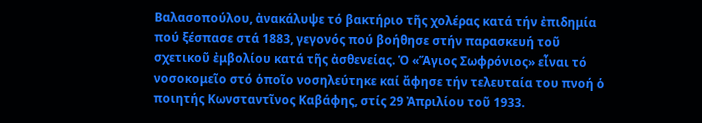Βαλασοπούλου, ἀνακάλυψε τό βακτήριο τῆς χολέρας κατά τήν ἐπιδημία πού ξέσπασε στά 1883, γεγονός πού βοήθησε στήν παρασκευή τοῦ σχετικοῦ ἐμβολίου κατά τῆς ἀσθενείας. Ὁ «Ἅγιος Σωφρόνιος» εἶναι τό νοσοκομεῖο στό ὁποῖο νοσηλεύτηκε καί ἄφησε τήν τελευταία του πνοή ὁ ποιητής Κωνσταντῖνος Καβάφης, στίς 29 Ἀπριλίου τοῦ 1933.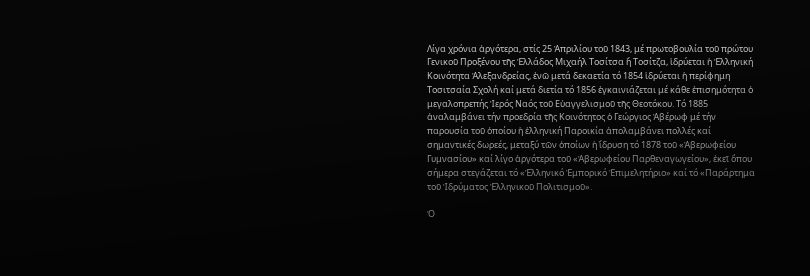Λίγα χρόνια ἀργότερα, στίς 25 Ἀπριλίου τοῦ 1843, μέ πρωτοβουλία τοῦ πρώτου Γενικοῦ Προξένου τῆς Ἑλλάδος Μιχαήλ Τοσίτσα ἤ Τοσίτζα, ἱδρύεται ἡ Ἑλληνική Κοινότητα Ἀλεξανδρείας, ἐνῶ μετά δεκαετία τό 1854 ἱδρύεται ἡ περίφημη Τοσιτσαία Σχολή καί μετά διετία τό 1856 ἐγκαινιάζεται μέ κάθε ἐπισημότητα ὁ μεγαλοπρεπής Ἱερός Ναός τοῦ Εὐαγγελισμοῦ τῆς Θεοτόκου. Τό 1885 ἀναλαμβάνει τήν προεδρία τῆς Κοινότητος ὁ Γεώργιος Ἀβέρωφ μέ τήν παρουσία τοῦ ὁποίου ἡ ἑλληνική Παροικία ἀπολαμβάνει πολλές καί σημαντικές δωρεές, μεταξύ τῶν ὁποίων ἡ ἵδρυση τό 1878 τοῦ «Ἀβερωφείου Γυμνασίου» καί λίγο ἀργότερα τοῦ «Ἀβερωφείου Παρθεναγωγείου», ἐκεῖ ὅπου σήμερα στεγάζεται τό «Ἑλληνικό Ἐμπορικό Ἐπιμελητήριο» καί τό «Παράρτημα τοῦ Ἱδρύματος Ἑλληνικοῦ Πολιτισμοῦ».

Ὁ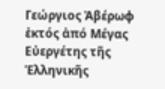Γεώργιος Ἀβέρωφ ἐκτός ἀπό Μέγας Εὐεργέτης τῆς Ἑλληνικῆς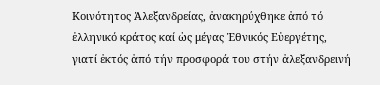Κοινότητος Ἀλεξανδρείας, ἀνακηρύχθηκε ἀπό τό ἑλληνικό κράτος καί ὡς μέγας Ἐθνικός Εὐεργέτης, γιατί ἐκτός ἀπό τήν προσφορά του στήν ἀλεξανδρεινή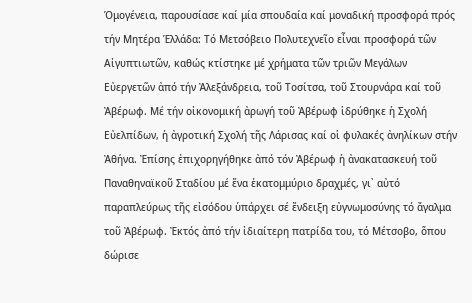Ὁμογένεια, παρουσίασε καί μία σπουδαία καί μοναδική προσφορά πρός τήν Μητέρα Ἑλλάδα: Τό Μετσόβειο Πολυτεχνεῖο εἶναι προσφορά τῶν Αἰγυπτιωτῶν, καθώς κτίστηκε μέ χρήματα τῶν τριῶν Μεγάλων Εὐεργετῶν ἀπό τήν Ἀλεξάνδρεια, τοῦ Τοσίτσα, τοῦ Στουρνάρα καί τοῦ Ἀβέρωφ. Μέ τήν οἰκονομική ἀρωγή τοῦ Ἀβέρωφ ἱδρύθηκε ἡ Σχολή Εὐελπίδων, ἡ ἀγροτική Σχολή τῆς Λάρισας καί οἱ φυλακές ἀνηλίκων στήν Ἀθήνα. Ἐπίσης ἐπιχορηγήθηκε ἀπό τόν Ἀβέρωφ ἡ ἀνακατασκευή τοῦ Παναθηναϊκοῦ Σταδίου μέ ἕνα ἑκατομμύριο δραχμές, γι᾿ αὐτό παραπλεύρως τῆς εἰσόδου ὑπάρχει σέ ἔνδειξη εὐγνωμοσύνης τό ἄγαλμα τοῦ Ἀβέρωφ. Ἐκτός ἀπό τήν ἰδιαίτερη πατρίδα του, τό Μέτσοβο, ὅπου δώρισε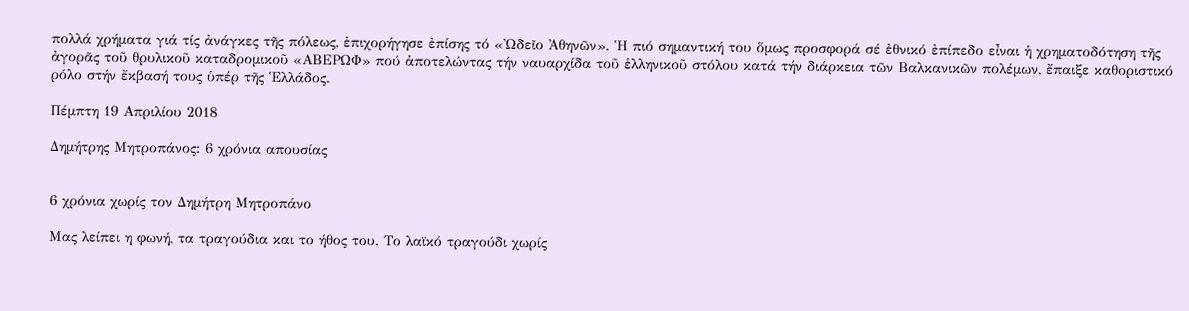πολλά χρήματα γιά τίς ἀνάγκες τῆς πόλεως, ἐπιχορήγησε ἐπίσης τό «Ὠδεῖο Ἀθηνῶν». Ἡ πιό σημαντική του ὅμως προσφορά σέ ἐθνικό ἐπίπεδο εἶναι ἡ χρηματοδότηση τῆς ἀγορᾶς τοῦ θρυλικοῦ καταδρομικοῦ «ΑΒΕΡΩΦ» πού ἀποτελώντας τήν ναυαρχίδα τοῦ ἑλληνικοῦ στόλου κατά τήν διάρκεια τῶν Βαλκανικῶν πολέμων, ἔπαιξε καθοριστικό ρόλο στήν ἔκβασή τους ὑπέρ τῆς Ἑλλάδος.

Πέμπτη 19 Απριλίου 2018

Δημήτρης Μητροπάνος: 6 χρόνια απουσίας


6 χρόνια χωρίς τον Δημήτρη Μητροπάνο

Μας λείπει η φωνή, τα τραγούδια και το ήθος του. Το λαϊκό τραγούδι χωρίς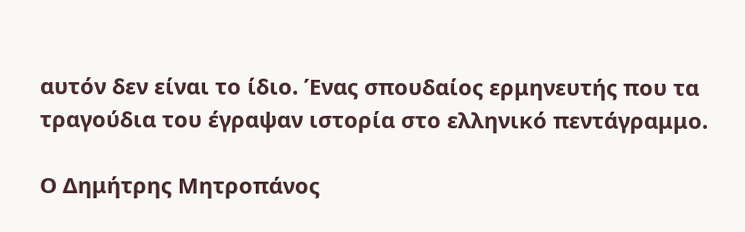αυτόν δεν είναι το ίδιο. Ένας σπουδαίος ερμηνευτής που τα τραγούδια του έγραψαν ιστορία στο ελληνικό πεντάγραμμο.

Ο Δημήτρης Μητροπάνος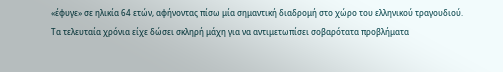«έφυγε» σε ηλικία 64 ετών, αφήνοντας πίσω μία σημαντική διαδρομή στο χώρο του ελληνικού τραγουδιού.
Τα τελευταία χρόνια είχε δώσει σκληρή μάχη για να αντιμετωπίσει σοβαρότατα προβλήματα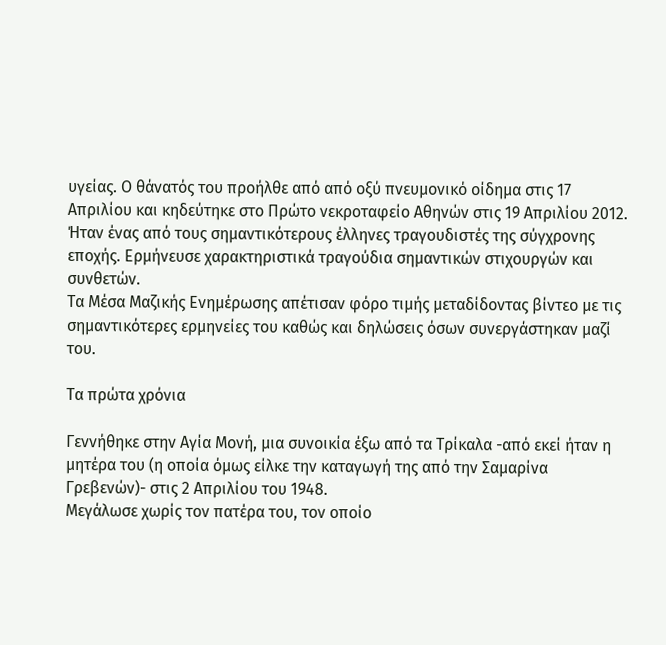υγείας. Ο θάνατός του προήλθε από από οξύ πνευμονικό οίδημα στις 17 Απριλίου και κηδεύτηκε στο Πρώτο νεκροταφείο Αθηνών στις 19 Απριλίου 2012.
Ήταν ένας από τους σημαντικότερους έλληνες τραγουδιστές της σύγχρονης εποχής. Ερμήνευσε χαρακτηριστικά τραγούδια σημαντικών στιχουργών και συνθετών.
Τα Μέσα Μαζικής Ενημέρωσης απέτισαν φόρο τιμής μεταδίδοντας βίντεο με τις σημαντικότερες ερμηνείες του καθώς και δηλώσεις όσων συνεργάστηκαν μαζί του.

Τα πρώτα χρόνια

Γεννήθηκε στην Αγία Mονή, μια συνοικία έξω από τα Τρίκαλα -από εκεί ήταν η μητέρα του (η οποία όμως είλκε την καταγωγή της από την Σαμαρίνα Γρεβενών)- στις 2 Απριλίου του 1948.
Μεγάλωσε χωρίς τον πατέρα του, τον οποίο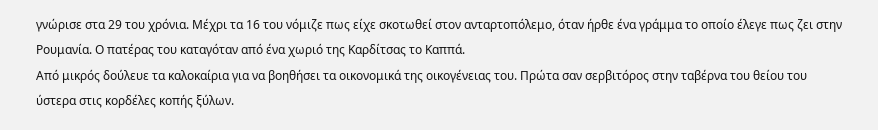γνώρισε στα 29 του χρόνια. Μέχρι τα 16 του νόμιζε πως είχε σκοτωθεί στον ανταρτοπόλεμο, όταν ήρθε ένα γράμμα το οποίο έλεγε πως ζει στην Ρουμανία. Ο πατέρας του καταγόταν από ένα χωριό της Καρδίτσας το Καππά.
Από μικρός δούλευε τα καλοκαίρια για να βοηθήσει τα οικονομικά της οικογένειας του. Πρώτα σαν σερβιτόρος στην ταβέρνα του θείου του ύστερα στις κορδέλες κοπής ξύλων.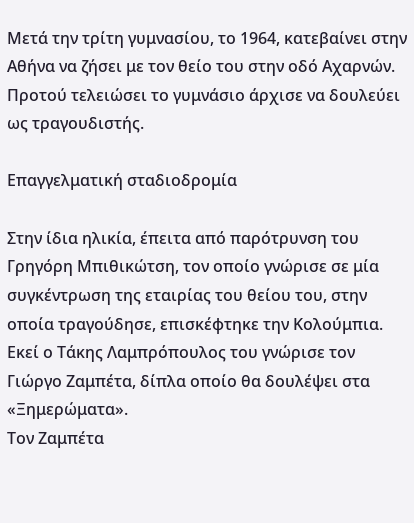Μετά την τρίτη γυμνασίου, το 1964, κατεβαίνει στην Αθήνα να ζήσει με τον θείο του στην οδό Aχαρνών. Προτού τελειώσει το γυμνάσιο άρχισε να δουλεύει ως τραγουδιστής.

Επαγγελματική σταδιοδρομία

Στην ίδια ηλικία, έπειτα από παρότρυνση του Γρηγόρη Μπιθικώτση, τον οποίο γνώρισε σε μία συγκέντρωση της εταιρίας του θείου του, στην οποία τραγούδησε, επισκέφτηκε την Κολούμπια.
Εκεί ο Τάκης Λαμπρόπουλος του γνώρισε τον Γιώργο Ζαμπέτα, δίπλα οποίο θα δουλέψει στα «Ξημερώματα».
Τον Ζαμπέτα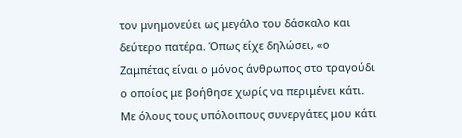τον μνημονεύει ως μεγάλο του δάσκαλο και δεύτερο πατέρα. Όπως είχε δηλώσει, «ο Ζαμπέτας είναι ο μόνος άνθρωπος στο τραγούδι ο οποίος με βοήθησε χωρίς να περιμένει κάτι. Με όλους τους υπόλοιπους συνεργάτες μου κάτι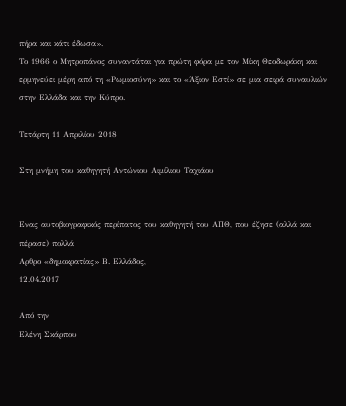πήρα και κάτι έδωσα».
Το 1966 ο Μητροπάνος συναντάται για πρώτη φόρα με τον Μίκη Θεοδωράκη και ερμηνεύει μέρη από τη «Ρωμιοσύνη» και το «Άξιον Εστί» σε μια σειρά συναυλιών στην Ελλάδα και την Κύπρο.

Τετάρτη 11 Απριλίου 2018

Στη μνήμη του καθηγητή Αντώνιου Αιμίλιου Ταχιάου


Eνας αυτοβιογραφικός περίπατος του καθηγητή του ΑΠΘ, που έζησε (αλλά και πέρασε) πολλά
Αρθρο «δημοκρατίας» Β. Ελλάδος,
12.04.2017

Από την
Ελένη Σκάρπου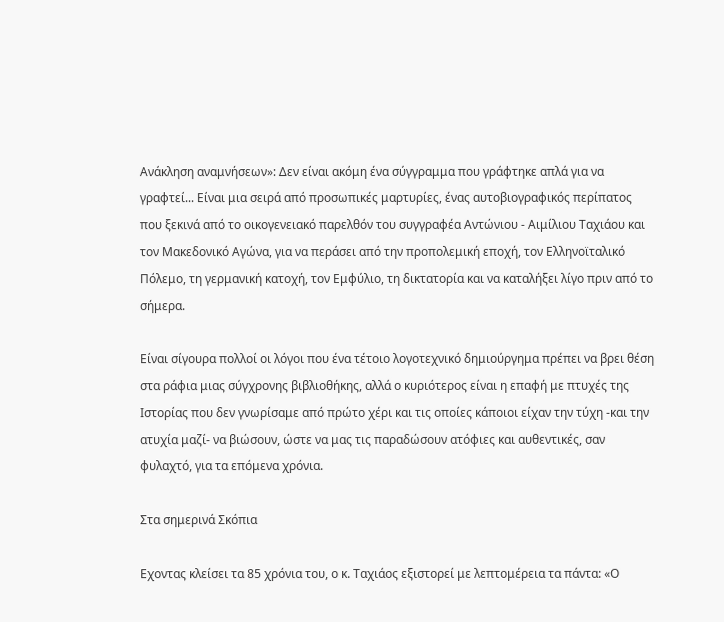Ανάκληση αναμνήσεων»: Δεν είναι ακόμη ένα σύγγραμμα που γράφτηκε απλά για να γραφτεί... Είναι μια σειρά από προσωπικές μαρτυρίες, ένας αυτοβιογραφικός περίπατος που ξεκινά από το οικογενειακό παρελθόν του συγγραφέα Αντώνιου - Αιμίλιου Ταχιάου και τον Mακεδονικό Aγώνα, για να περάσει από την προπολεμική εποχή, τον Eλληνοϊταλικό Πόλεμο, τη γερμανική κατοχή, τον Εμφύλιο, τη δικτατορία και να καταλήξει λίγο πριν από το σήμερα.

Είναι σίγουρα πολλοί οι λόγοι που ένα τέτοιο λογοτεχνικό δημιούργημα πρέπει να βρει θέση στα ράφια μιας σύγχρονης βιβλιοθήκης, αλλά ο κυριότερος είναι η επαφή με πτυχές της Ιστορίας που δεν γνωρίσαμε από πρώτο χέρι και τις οποίες κάποιοι είχαν την τύχη -και την ατυχία μαζί- να βιώσουν, ώστε να μας τις παραδώσουν ατόφιες και αυθεντικές, σαν φυλαχτό, για τα επόμενα χρόνια.

Στα σημερινά Σκόπια

Εχοντας κλείσει τα 85 χρόνια του, ο κ. Ταχιάος εξιστορεί με λεπτομέρεια τα πάντα: «Ο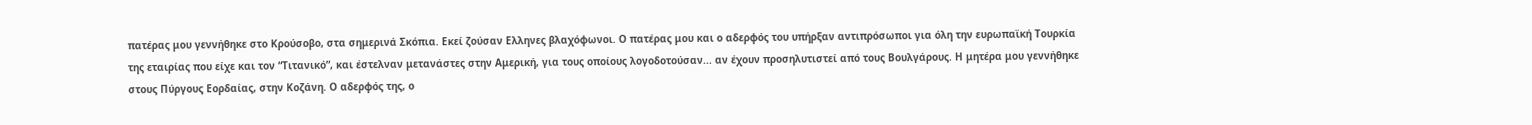πατέρας μου γεννήθηκε στο Κρούσοβο, στα σημερινά Σκόπια. Εκεί ζούσαν Ελληνες βλαχόφωνοι. Ο πατέρας μου και ο αδερφός του υπήρξαν αντιπρόσωποι για όλη την ευρωπαϊκή Τουρκία της εταιρίας που είχε και τον “Τιτανικό”, και έστελναν μετανάστες στην Αμερική, για τους οποίους λογοδοτούσαν... αν έχουν προσηλυτιστεί από τους Βουλγάρους. Η μητέρα μου γεννήθηκε στους Πύργους Εορδαίας, στην Κοζάνη. Ο αδερφός της, ο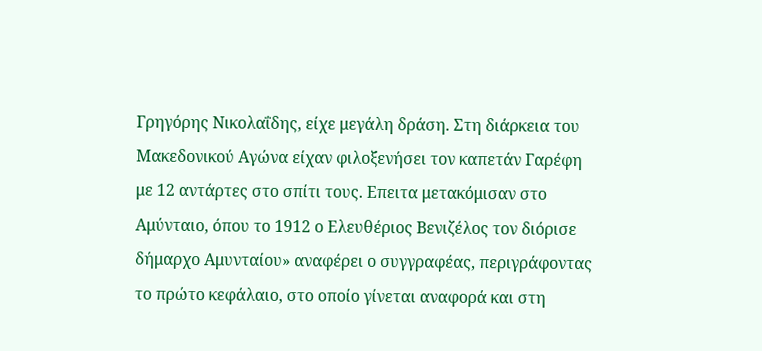Γρηγόρης Νικολαΐδης, είχε μεγάλη δράση. Στη διάρκεια του Μακεδονικού Αγώνα είχαν φιλοξενήσει τον καπετάν Γαρέφη με 12 αντάρτες στο σπίτι τους. Επειτα μετακόμισαν στο Αμύνταιο, όπου το 1912 ο Ελευθέριος Βενιζέλος τον διόρισε δήμαρχο Αμυνταίου» αναφέρει ο συγγραφέας, περιγράφοντας το πρώτο κεφάλαιο, στο οποίο γίνεται αναφορά και στη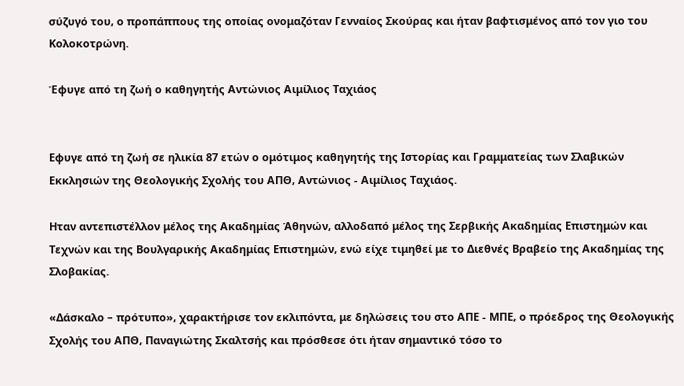σύζυγό του, ο προπάππους της οποίας ονομαζόταν Γενναίος Σκούρας και ήταν βαφτισμένος από τον γιο του Κολοκοτρώνη.

Έφυγε από τη ζωή ο καθηγητής Αντώνιος Αιμίλιος Ταχιάος


Εφυγε από τη ζωή σε ηλικία 87 ετών ο ομότιμος καθηγητής της Ιστορίας και Γραμματείας των Σλαβικών Εκκλησιών της Θεολογικής Σχολής του ΑΠΘ, Αντώνιος - Αιμίλιος Ταχιάος.

Ηταν αντεπιστέλλον μέλος της Ακαδημίας Άθηνών, αλλοδαπό μέλος της Σερβικής Ακαδημίας Επιστημών και Τεχνών και της Βουλγαρικής Ακαδημίας Επιστημών, ενώ είχε τιμηθεί με το Διεθνές Βραβείο της Ακαδημίας της Σλοβακίας.

«Δάσκαλο – πρότυπο», χαρακτήρισε τον εκλιπόντα, με δηλώσεις του στο ΑΠΕ - ΜΠΕ, ο πρόεδρος της Θεολογικής Σχολής του ΑΠΘ, Παναγιώτης Σκαλτσής και πρόσθεσε ότι ήταν σημαντικό τόσο το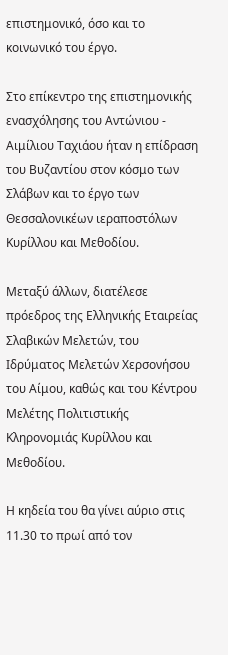επιστημονικό, όσο και το κοινωνικό του έργο.

Στο επίκεντρο της επιστημονικής ενασχόλησης του Αντώνιου - Αιμίλιου Ταχιάου ήταν η επίδραση του Βυζαντίου στον κόσμο των Σλάβων και το έργο των Θεσσαλονικέων ιεραποστόλων Κυρίλλου και Μεθοδίου.

Μεταξύ άλλων, διατέλεσε πρόεδρος της Ελληνικής Εταιρείας Σλαβικών Μελετών, του Ιδρύματος Μελετών Χερσονήσου του Αίμου, καθώς και του Κέντρου Μελέτης Πολιτιστικής Κληρονομιάς Κυρίλλου και Μεθοδίου.

Η κηδεία του θα γίνει αύριο στις 11.30 το πρωί από τον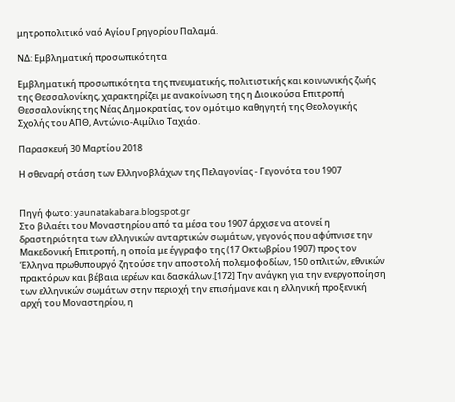μητροπολιτικό ναό Αγίου Γρηγορίου Παλαμά.

ΝΔ: Εμβληματική προσωπικότητα

Εμβληματική προσωπικότητα της πνευματικής, πολιτιστικής και κοινωνικής ζωής της Θεσσαλονίκης, χαρακτηρίζει με ανακοίνωση της η Διοικούσα Επιτροπή Θεσσαλονίκης της Νέας Δημοκρατίας, τον ομότιμο καθηγητή της Θεολογικής Σχολής του ΑΠΘ, Αντώνιο-Αιμίλιο Ταχιάο.

Παρασκευή 30 Μαρτίου 2018

Η σθεναρή στάση των Ελληνοβλάχων της Πελαγονίας - Γεγονότα του 1907


Πηγή φωτο: yaunatakabara.blogspot.gr
Στο βιλαέτι του Μοναστηρίου από τα μέσα του 1907 άρχισε να ατονεί η δραστηριότητα των ελληνικών ανταρτικών σωμάτων, γεγονός που αφύπνισε την Μακεδονική Επιτροπή, η οποία με έγγραφο της (17 Οκτωβρίου 1907) προς τον Έλληνα πρωθυπουργό ζητούσε την αποστολή πολεμοφοδίων, 150 οπλιτών, εθνικών πρακτόρων και βέβαια ιερέων και δασκάλων.[172] Την ανάγκη για την ενεργοποίηση των ελληνικών σωμάτων στην περιοχή την επισήμανε και η ελληνική προξενική αρχή του Μοναστηρίου, η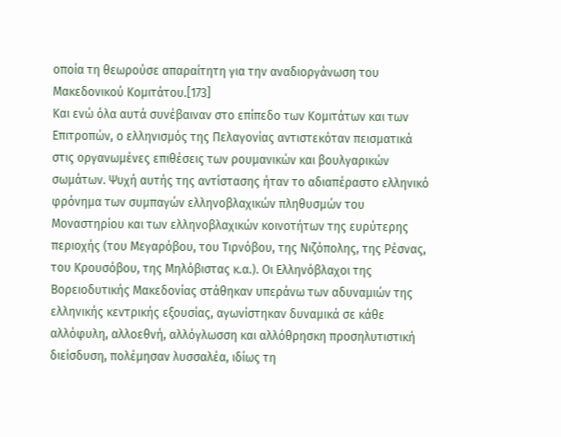οποία τη θεωρούσε απαραίτητη για την αναδιοργάνωση του Μακεδονικού Κομιτάτου.[173]
Και ενώ όλα αυτά συνέβαιναν στο επίπεδο των Κομιτάτων και των Επιτροπών, ο ελληνισμός της Πελαγονίας αντιστεκόταν πεισματικά στις οργανωμένες επιθέσεις των ρουμανικών και βουλγαρικών σωμάτων. Ψυχή αυτής της αντίστασης ήταν το αδιαπέραστο ελληνικό φρόνημα των συμπαγών ελληνοβλαχικών πληθυσμών του Μοναστηρίου και των ελληνοβλαχικών κοινοτήτων της ευρύτερης περιοχής (του Μεγαρόβου, του Τιρνόβου, της Νιζόπολης, της Ρέσνας, του Κρουσόβου, της Μηλόβιστας κ.α.). Οι Ελληνόβλαχοι της Βορειοδυτικής Μακεδονίας στάθηκαν υπεράνω των αδυναμιών της ελληνικής κεντρικής εξουσίας, αγωνίστηκαν δυναμικά σε κάθε αλλόφυλη, αλλοεθνή, αλλόγλωσση και αλλόθρησκη προσηλυτιστική διείσδυση, πολέμησαν λυσσαλέα, ιδίως τη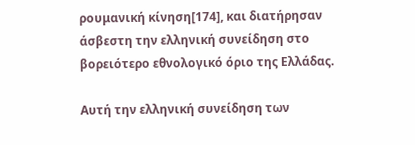ρουμανική κίνηση[174], και διατήρησαν άσβεστη την ελληνική συνείδηση στο βορειότερο εθνολογικό όριο της Ελλάδας.

Αυτή την ελληνική συνείδηση των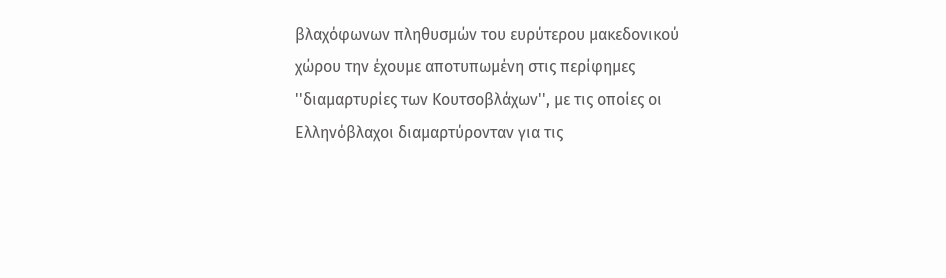βλαχόφωνων πληθυσμών του ευρύτερου μακεδονικού χώρου την έχουμε αποτυπωμένη στις περίφημες ''διαμαρτυρίες των Κουτσοβλάχων'', με τις οποίες οι Ελληνόβλαχοι διαμαρτύρονταν για τις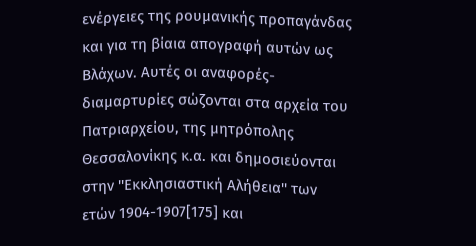ενέργειες της ρουμανικής προπαγάνδας και για τη βίαια απογραφή αυτών ως Βλάχων. Αυτές οι αναφορές-διαμαρτυρίες σώζονται στα αρχεία του Πατριαρχείου, της μητρόπολης Θεσσαλονίκης κ.α. και δημοσιεύονται στην ''Εκκλησιαστική Αλήθεια'' των ετών 1904-1907[175] και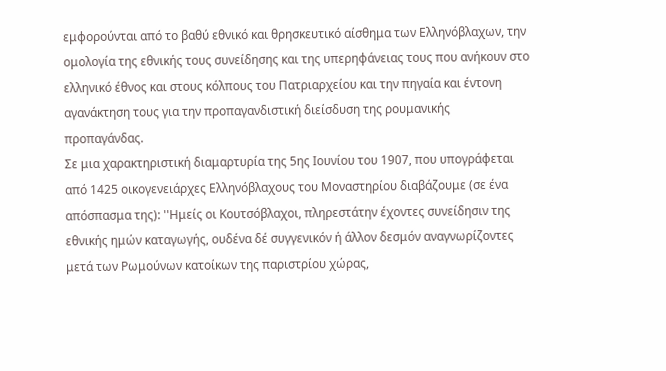εμφορούνται από το βαθύ εθνικό και θρησκευτικό αίσθημα των Ελληνόβλαχων, την ομολογία της εθνικής τους συνείδησης και της υπερηφάνειας τους που ανήκουν στο ελληνικό έθνος και στους κόλπους του Πατριαρχείου και την πηγαία και έντονη αγανάκτηση τους για την προπαγανδιστική διείσδυση της ρουμανικής προπαγάνδας.
Σε μια χαρακτηριστική διαμαρτυρία της 5ης Ιουνίου του 1907, που υπογράφεται από 1425 οικογενειάρχες Ελληνόβλαχους του Μοναστηρίου διαβάζουμε (σε ένα απόσπασμα της): ''Ημείς οι Κουτσόβλαχοι, πληρεστάτην έχοντες συνείδησιν της εθνικής ημών καταγωγής, ουδένα δέ συγγενικόν ή άλλον δεσμόν αναγνωρίζοντες μετά των Ρωμούνων κατοίκων της παριστρίου χώρας,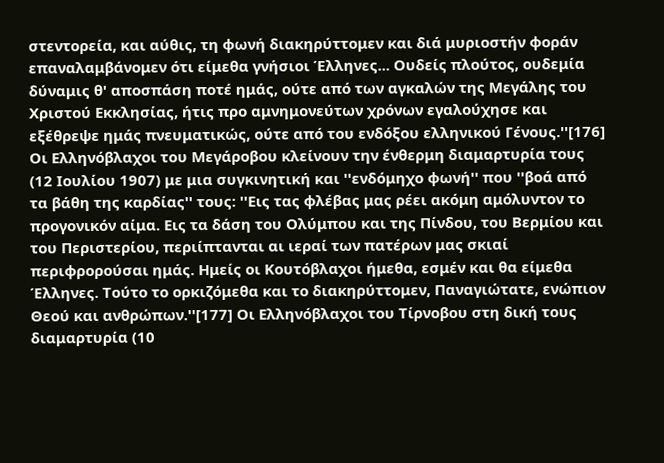στεντορεία, και αύθις, τη φωνή διακηρύττομεν και διά μυριοστήν φοράν επαναλαμβάνομεν ότι είμεθα γνήσιοι Έλληνες... Ουδείς πλούτος, ουδεμία δύναμις θ' αποσπάση ποτέ ημάς, ούτε από των αγκαλών της Μεγάλης του Χριστού Εκκλησίας, ήτις προ αμνημονεύτων χρόνων εγαλούχησε και εξέθρεψε ημάς πνευματικώς, ούτε από του ενδόξου ελληνικού Γένους.''[176] Οι Ελληνόβλαχοι του Μεγάροβου κλείνουν την ένθερμη διαμαρτυρία τους (12 Ιουλίου 1907) με μια συγκινητική και ''ενδόμηχο φωνή'' που ''βοά από τα βάθη της καρδίας'' τους: ''Εις τας φλέβας μας ρέει ακόμη αμόλυντον το προγονικόν αίμα. Εις τα δάση του Ολύμπου και της Πίνδου, του Βερμίου και του Περιστερίου, περιίπτανται αι ιεραί των πατέρων μας σκιαί περιφρορούσαι ημάς. Ημείς οι Κουτόβλαχοι ήμεθα, εσμέν και θα είμεθα Έλληνες. Τούτο το ορκιζόμεθα και το διακηρύττομεν, Παναγιώτατε, ενώπιον Θεού και ανθρώπων.''[177] Οι Ελληνόβλαχοι του Τίρνοβου στη δική τους διαμαρτυρία (10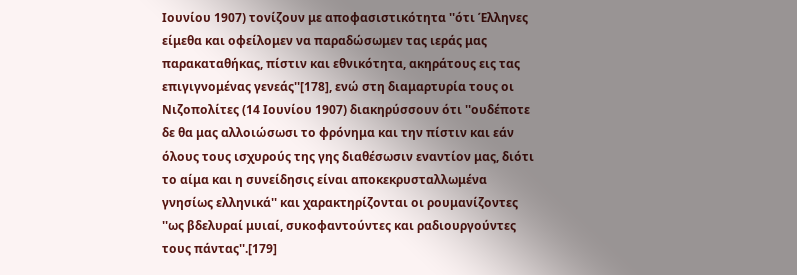Ιουνίου 1907) τονίζουν με αποφασιστικότητα ''ότι Έλληνες είμεθα και οφείλομεν να παραδώσωμεν τας ιεράς μας παρακαταθήκας, πίστιν και εθνικότητα, ακηράτους εις τας επιγιγνομένας γενεάς''[178], ενώ στη διαμαρτυρία τους οι Νιζοπολίτες (14 Ιουνίου 1907) διακηρύσσουν ότι ''ουδέποτε δε θα μας αλλοιώσωσι το φρόνημα και την πίστιν και εάν όλους τους ισχυρούς της γης διαθέσωσιν εναντίον μας, διότι το αίμα και η συνείδησις είναι αποκεκρυσταλλωμένα γνησίως ελληνικά'' και χαρακτηρίζονται οι ρουμανίζοντες ''ως βδελυραί μυιαί, συκοφαντούντες και ραδιουργούντες τους πάντας''.[179]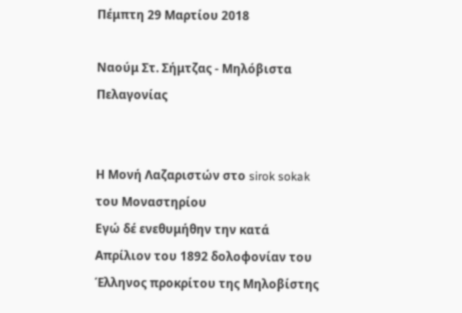Πέμπτη 29 Μαρτίου 2018

Ναούμ Στ. Σήμτζας - Μηλόβιστα Πελαγονίας


Η Μονή Λαζαριστών στο sirok sokak του Μοναστηρίου
Εγώ δέ ενεθυμήθην την κατά Απρίλιον του 1892 δολοφονίαν του Έλληνος προκρίτου της Μηλοβίστης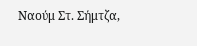Ναούμ Στ. Σήμτζα,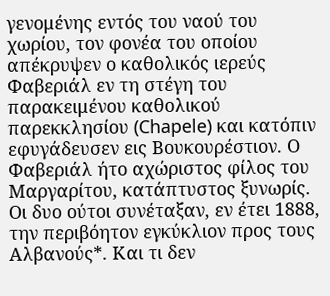γενομένης εντός του ναού του χωρίου, τον φονέα του οποίου απέκρυψεν ο καθολικός ιερεύς Φαβεριάλ εν τη στέγη του παρακειμένου καθολικού παρεκκλησίου (Chapele) και κατόπιν εφυγάδευσεν εις Βουκουρέστιον. Ο Φαβεριάλ ήτο αχώριστος φίλος του Μαργαρίτου, κατάπτυστος ξυνωρίς. Οι δυο ούτοι συνέταξαν, εν έτει 1888, την περιβόητον εγκύκλιον προς τους Αλβανούς*. Και τι δεν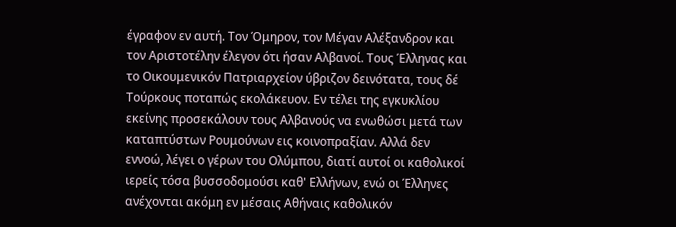έγραφον εν αυτή. Τον Όμηρον, τον Μέγαν Αλέξανδρον και τον Αριστοτέλην έλεγον ότι ήσαν Αλβανοί. Τους Έλληνας και το Οικουμενικόν Πατριαρχείον ύβριζον δεινότατα, τους δέ Τούρκους ποταπώς εκολάκευον. Εν τέλει της εγκυκλίου εκείνης προσεκάλουν τους Αλβανούς να ενωθώσι μετά των καταπτύστων Ρουμούνων εις κοινοπραξίαν. Αλλά δεν εννοώ, λέγει ο γέρων του Ολύμπου, διατί αυτοί οι καθολικοί ιερείς τόσα βυσσοδομούσι καθ' Ελλήνων, ενώ οι Έλληνες ανέχονται ακόμη εν μέσαις Αθήναις καθολικόν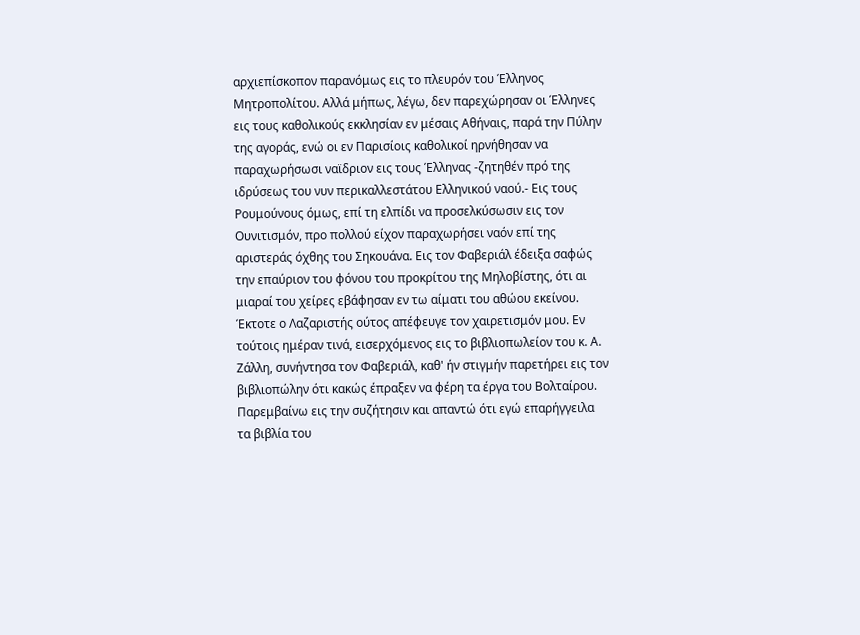αρχιεπίσκοπον παρανόμως εις το πλευρόν του Έλληνος Μητροπολίτου. Αλλά μήπως, λέγω, δεν παρεχώρησαν οι Έλληνες εις τους καθολικούς εκκλησίαν εν μέσαις Αθήναις, παρά την Πύλην της αγοράς, ενώ οι εν Παρισίοις καθολικοί ηρνήθησαν να παραχωρήσωσι ναϊδριον εις τους Έλληνας -ζητηθέν πρό της ιδρύσεως του νυν περικαλλεστάτου Ελληνικού ναού.- Εις τους Ρουμούνους όμως, επί τη ελπίδι να προσελκύσωσιν εις τον Ουνιτισμόν, προ πολλού είχον παραχωρήσει ναόν επί της αριστεράς όχθης του Σηκουάνα. Εις τον Φαβεριάλ έδειξα σαφώς την επαύριον του φόνου του προκρίτου της Μηλοβίστης, ότι αι μιαραί του χείρες εβάφησαν εν τω αίματι του αθώου εκείνου. Έκτοτε ο Λαζαριστής ούτος απέφευγε τον χαιρετισμόν μου. Εν τούτοις ημέραν τινά, εισερχόμενος εις το βιβλιοπωλείον του κ. Α. Ζάλλη, συνήντησα τον Φαβεριάλ, καθ' ήν στιγμήν παρετήρει εις τον βιβλιοπώλην ότι κακώς έπραξεν να φέρη τα έργα του Βολταίρου. Παρεμβαίνω εις την συζήτησιν και απαντώ ότι εγώ επαρήγγειλα τα βιβλία του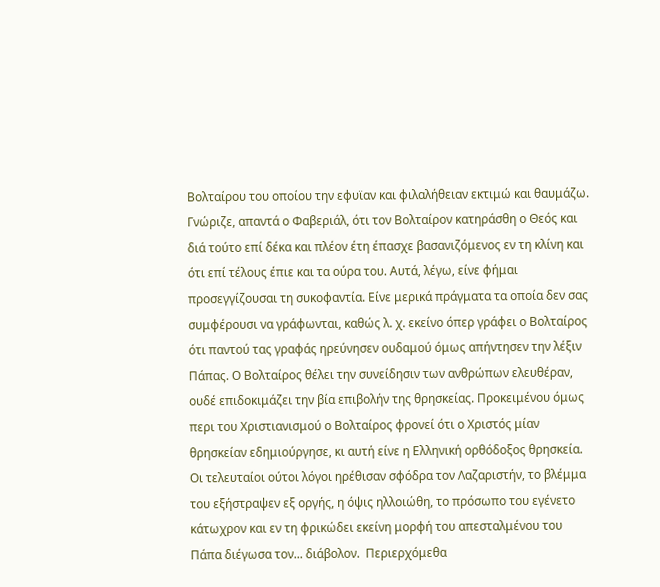Βολταίρου του οποίου την εφυϊαν και φιλαλήθειαν εκτιμώ και θαυμάζω. Γνώριζε, απαντά ο Φαβεριάλ, ότι τον Βολταίρον κατηράσθη ο Θεός και διά τούτο επί δέκα και πλέον έτη έπασχε βασανιζόμενος εν τη κλίνη και ότι επί τέλους έπιε και τα ούρα του. Αυτά, λέγω, είνε φήμαι προσεγγίζουσαι τη συκοφαντία. Είνε μερικά πράγματα τα οποία δεν σας συμφέρουσι να γράφωνται, καθώς λ. χ. εκείνο όπερ γράφει ο Βολταίρος ότι παντού τας γραφάς ηρεύνησεν ουδαμού όμως απήντησεν την λέξιν Πάπας. Ο Βολταίρος θέλει την συνείδησιν των ανθρώπων ελευθέραν, ουδέ επιδοκιμάζει την βία επιβολήν της θρησκείας. Προκειμένου όμως περι του Χριστιανισμού ο Βολταίρος φρονεί ότι ο Χριστός μίαν θρησκείαν εδημιούργησε, κι αυτή είνε η Ελληνική ορθόδοξος θρησκεία. Οι τελευταίοι ούτοι λόγοι ηρέθισαν σφόδρα τον Λαζαριστήν, το βλέμμα του εξήστραψεν εξ οργής, η όψις ηλλοιώθη, το πρόσωπο του εγένετο κάτωχρον και εν τη φρικώδει εκείνη μορφή του απεσταλμένου του Πάπα διέγωσα τον... διάβολον.  Περιερχόμεθα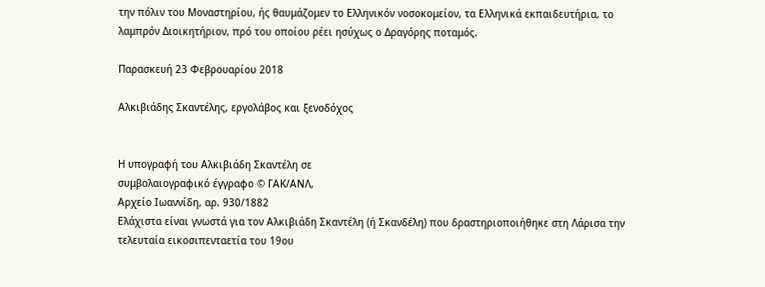την πόλιν του Μοναστηρίου, ής θαυμάζομεν το Ελληνικόν νοσοκομείον, τα Ελληνικά εκπαιδευτήρια, το λαμπρόν Διοικητήριον, πρό του οποίου ρέει ησύχως ο Δραγόρης ποταμός.

Παρασκευή 23 Φεβρουαρίου 2018

Αλκιβιάδης Σκαντέλης, εργολάβος και ξενοδόχος


Η υπογραφή του Αλκιβιάδη Σκαντέλη σε
συμβολαιογραφικό έγγραφο © ΓΑΚ/ΑΝΛ,
Αρχείο Ιωαννίδη, αρ. 930/1882
Ελάχιστα είναι γνωστά για τον Αλκιβιάδη Σκαντέλη (ή Σκανδέλη) που δραστηριοποιήθηκε στη Λάρισα την τελευταία εικοσιπενταετία του 19ου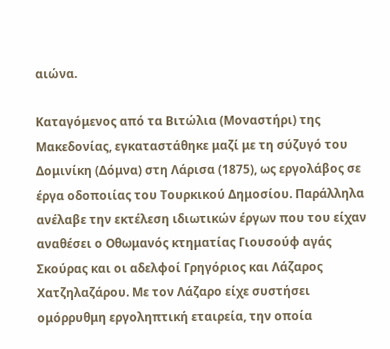αιώνα.

Καταγόμενος από τα Βιτώλια (Μοναστήρι) της Μακεδονίας, εγκαταστάθηκε μαζί με τη σύζυγό του Δομινίκη (Δόμνα) στη Λάρισα (1875), ως εργολάβος σε έργα οδοποιίας του Τουρκικού Δημοσίου. Παράλληλα ανέλαβε την εκτέλεση ιδιωτικών έργων που του είχαν αναθέσει ο Οθωμανός κτηματίας Γιουσούφ αγάς Σκούρας και οι αδελφοί Γρηγόριος και Λάζαρος Χατζηλαζάρου. Με τον Λάζαρο είχε συστήσει ομόρρυθμη εργοληπτική εταιρεία, την οποία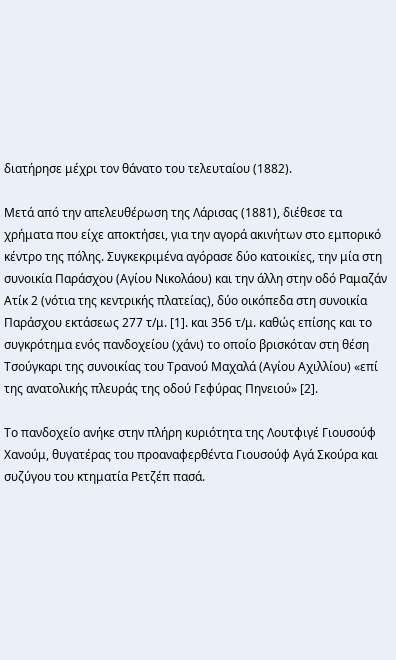διατήρησε μέχρι τον θάνατο του τελευταίου (1882).

Μετά από την απελευθέρωση της Λάρισας (1881), διέθεσε τα χρήματα που είχε αποκτήσει, για την αγορά ακινήτων στο εμπορικό κέντρο της πόλης. Συγκεκριμένα αγόρασε δύο κατοικίες, την μία στη συνοικία Παράσχου (Αγίου Νικολάου) και την άλλη στην οδό Ραμαζάν Ατίκ 2 (νότια της κεντρικής πλατείας), δύο οικόπεδα στη συνοικία Παράσχου εκτάσεως 277 τ/μ. [1]. και 356 τ/μ. καθώς επίσης και το συγκρότημα ενός πανδοχείου (χάνι) το οποίο βρισκόταν στη θέση Τσούγκαρι της συνοικίας του Τρανού Μαχαλά (Αγίου Αχιλλίου) «επί της ανατολικής πλευράς της οδού Γεφύρας Πηνειού» [2].

Το πανδοχείο ανήκε στην πλήρη κυριότητα της Λουτφιγέ Γιουσούφ Χανούμ, θυγατέρας του προαναφερθέντα Γιουσούφ Αγά Σκούρα και συζύγου του κτηματία Ρετζέπ πασά.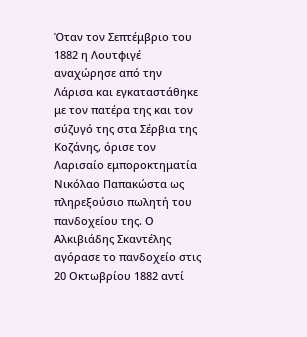Όταν τον Σεπτέμβριο του 1882 η Λουτφιγέ αναχώρησε από την Λάρισα και εγκαταστάθηκε με τον πατέρα της και τον σύζυγό της στα Σέρβια της Κοζάνης, όρισε τον Λαρισαίο εμποροκτηματία Νικόλαο Παπακώστα ως πληρεξούσιο πωλητή του πανδοχείου της. Ο Αλκιβιάδης Σκαντέλης αγόρασε το πανδοχείο στις 20 Οκτωβρίου 1882 αντί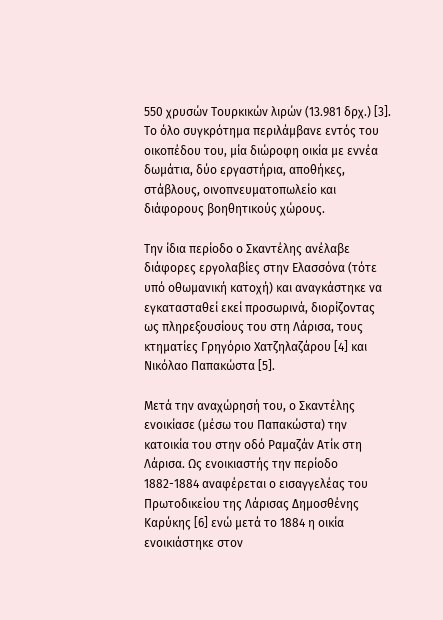550 χρυσών Τουρκικών λιρών (13.981 δρχ.) [3]. Το όλο συγκρότημα περιλάμβανε εντός του οικοπέδου του, μία διώροφη οικία με εννέα δωμάτια, δύο εργαστήρια, αποθήκες, στάβλους, οινοπνευματοπωλείο και διάφορους βοηθητικούς χώρους.

Την ίδια περίοδο ο Σκαντέλης ανέλαβε διάφορες εργολαβίες στην Ελασσόνα (τότε υπό οθωμανική κατοχή) και αναγκάστηκε να εγκατασταθεί εκεί προσωρινά, διορίζοντας ως πληρεξουσίους του στη Λάρισα, τους κτηματίες Γρηγόριο Χατζηλαζάρου [4] και Νικόλαο Παπακώστα [5].

Μετά την αναχώρησή του, ο Σκαντέλης ενοικίασε (μέσω του Παπακώστα) την κατοικία του στην οδό Ραμαζάν Ατίκ στη Λάρισα. Ως ενοικιαστής την περίοδο 1882-1884 αναφέρεται ο εισαγγελέας του Πρωτοδικείου της Λάρισας Δημοσθένης Καρύκης [6] ενώ μετά το 1884 η οικία ενοικιάστηκε στον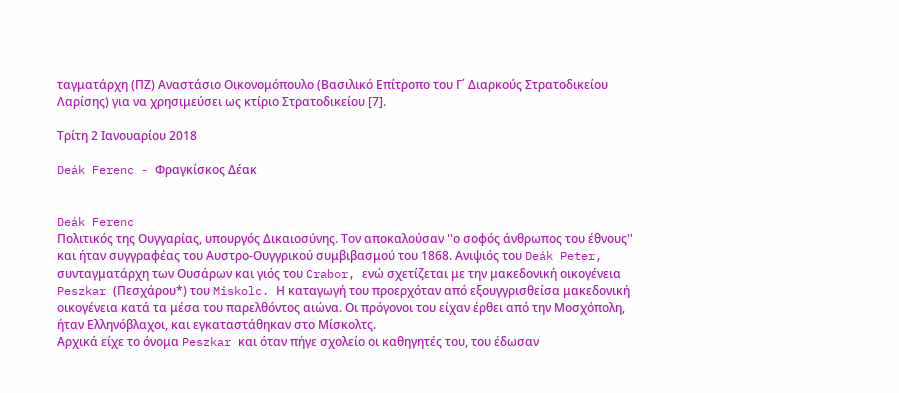ταγματάρχη (ΠΖ) Αναστάσιο Οικονομόπουλο (Βασιλικό Επίτροπο του Γ΄ Διαρκούς Στρατοδικείου Λαρίσης) για να χρησιμεύσει ως κτίριο Στρατοδικείου [7].

Τρίτη 2 Ιανουαρίου 2018

Deák Ferenc - Φραγκίσκος Δέακ


Deák Ferenc
Πολιτικός της Ουγγαρίας, υπουργός Δικαιοσύνης. Τον αποκαλούσαν ''ο σοφός άνθρωπος του έθνους'' και ήταν συγγραφέας του Αυστρο-Ουγγρικού συμβιβασμού του 1868. Ανιψιός του Deák Peter, συνταγματάρχη των Ουσάρων και γιός του Crabor, ενώ σχετίζεται με την μακεδονική οικογένεια Peszkar (Πεσχάρου*) του Miskolc. Η καταγωγή του προερχόταν από εξουγγρισθείσα μακεδονική οικογένεια κατά τα μέσα του παρελθόντος αιώνα. Οι πρόγονοι του είχαν έρθει από την Μοσχόπολη, ήταν Ελληνόβλαχοι, και εγκαταστάθηκαν στο Μίσκολτς.
Αρχικά είχε το όνομα Peszkar και όταν πήγε σχολείο οι καθηγητές του, του έδωσαν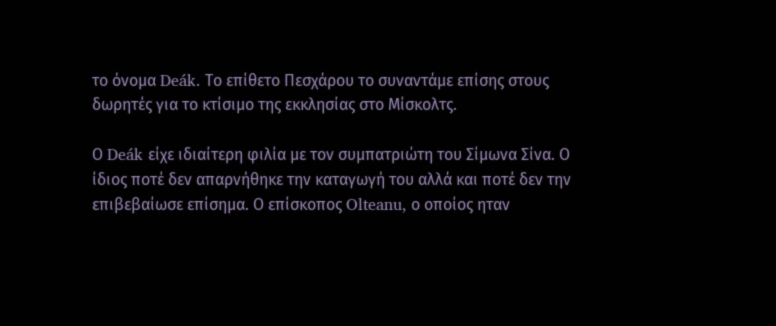το όνομα Deák. Το επίθετο Πεσχάρου το συναντάμε επίσης στους δωρητές για το κτίσιμο της εκκλησίας στο Μίσκολτς.

Ο Deák είχε ιδιαίτερη φιλία με τον συμπατριώτη του Σίμωνα Σίνα. Ο ίδιος ποτέ δεν απαρνήθηκε την καταγωγή του αλλά και ποτέ δεν την επιβεβαίωσε επίσημα. Ο επίσκοπος Olteanu, ο οποίος ηταν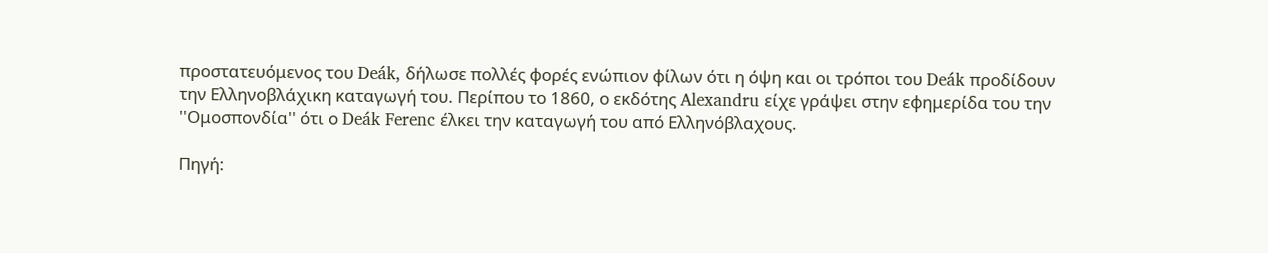προστατευόμενος του Deák, δήλωσε πολλές φορές ενώπιον φίλων ότι η όψη και οι τρόποι του Deák προδίδουν την Ελληνοβλάχικη καταγωγή του. Περίπου το 1860, ο εκδότης Alexandru είχε γράψει στην εφημερίδα του την ''Ομοσπονδία'' ότι ο Deák Ferenc έλκει την καταγωγή του από Ελληνόβλαχους.

Πηγή: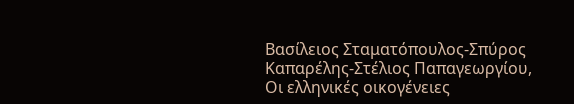Βασίλειος Σταματόπουλος-Σπύρος Καπαρέλης-Στέλιος Παπαγεωργίου, Οι ελληνικές οικογένειες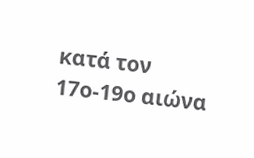κατά τον 17ο-19ο αιώνα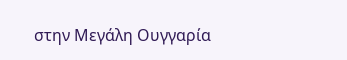στην Μεγάλη Ουγγαρία